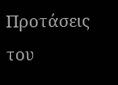Προτάσεις του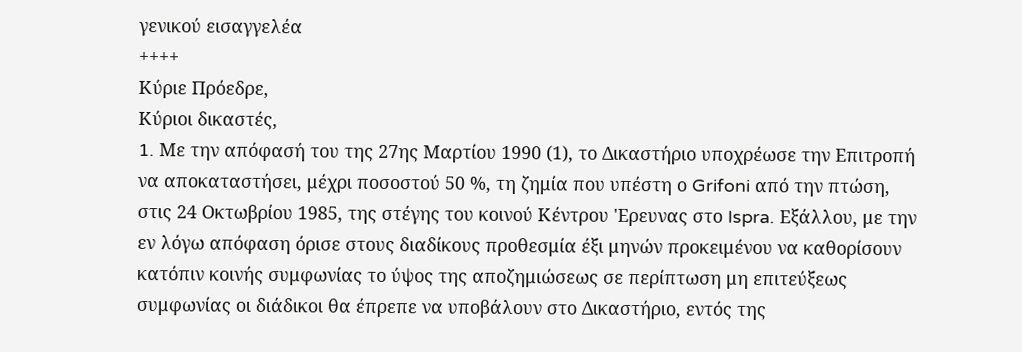γενικού εισαγγελέα
++++
Κύριε Πρόεδρε,
Κύριοι δικαστές,
1. Mε την απόφασή του της 27ης Μαρτίου 1990 (1), το Δικαστήριο υποχρέωσε την Επιτροπή να αποκαταστήσει, μέχρι ποσοστού 50 %, τη ζημία που υπέστη ο Grifoni από την πτώση, στις 24 Οκτωβρίου 1985, της στέγης του κοινού Κέντρου 'Ερευνας στο Ispra. Εξάλλου, με την εν λόγω απόφαση όρισε στους διαδίκους προθεσμία έξι μηνών προκειμένου να καθορίσουν κατόπιν κοινής συμφωνίας το ύψος της αποζημιώσεως σε περίπτωση μη επιτεύξεως συμφωνίας οι διάδικοι θα έπρεπε να υποβάλουν στο Δικαστήριο, εντός της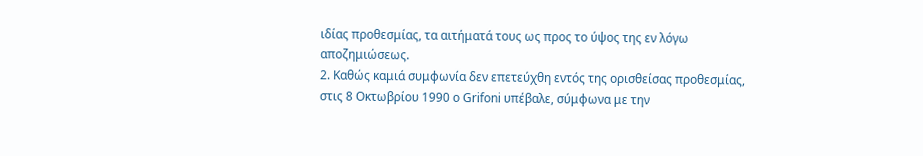ιδίας προθεσμίας, τα αιτήματά τους ως προς το ύψος της εν λόγω αποζημιώσεως.
2. Καθώς καμιά συμφωνία δεν επετεύχθη εντός της ορισθείσας προθεσμίας, στις 8 Οκτωβρίου 1990 ο Grifoni υπέβαλε, σύμφωνα με την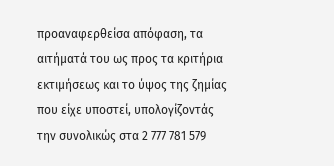προαναφερθείσα απόφαση, τα αιτήματά του ως προς τα κριτήρια εκτιμήσεως και το ύψος της ζημίας που είχε υποστεί, υπολογίζοντάς την συνολικώς στα 2 777 781 579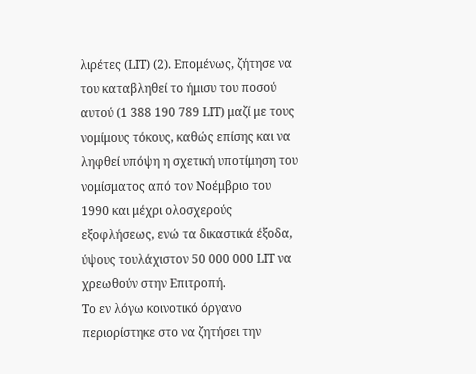λιρέτες (LIT) (2). Επομένως, ζήτησε να του καταβληθεί το ήμισυ του ποσού αυτού (1 388 190 789 LIT) μαζί με τους νομίμους τόκους, καθώς επίσης και να ληφθεί υπόψη η σχετική υποτίμηση του νομίσματος από τον Νοέμβριο του 1990 και μέχρι ολοσχερούς εξοφλήσεως, ενώ τα δικαστικά έξοδα, ύψους τουλάχιστον 50 000 000 LIT να χρεωθούν στην Επιτροπή.
Το εν λόγω κοινοτικό όργανο περιορίστηκε στο να ζητήσει την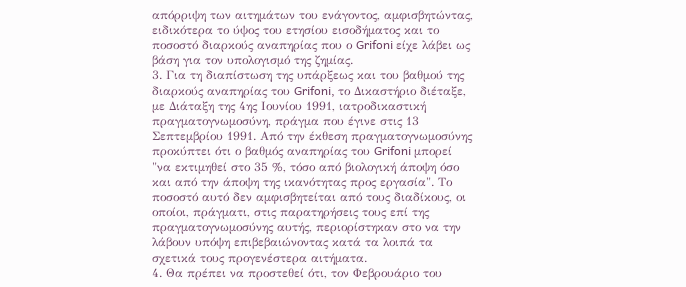απόρριψη των αιτημάτων του ενάγοντος, αμφισβητώντας, ειδικότερα το ύψος του ετησίου εισοδήματος και το ποσοστό διαρκούς αναπηρίας που ο Grifoni είχε λάβει ως βάση για τον υπολογισμό της ζημίας.
3. Για τη διαπίστωση της υπάρξεως και του βαθμού της διαρκούς αναπηρίας του Grifoni, το Δικαστήριο διέταξε, με Διάταξη της 4ης Ιουνίου 1991, ιατροδικαστική πραγματογνωμοσύνη, πράγμα που έγινε στις 13 Σεπτεμβρίου 1991. Από την έκθεση πραγματογνωμοσύνης προκύπτει ότι ο βαθμός αναπηρίας του Grifoni μπορεί "να εκτιμηθεί στο 35 %, τόσο από βιολογική άποψη όσο και από την άποψη της ικανότητας προς εργασία". Το ποσοστό αυτό δεν αμφισβητείται από τους διαδίκους, οι οποίοι, πράγματι, στις παρατηρήσεις τους επί της πραγματογνωμοσύνης αυτής, περιορίστηκαν στο να την λάβουν υπόψη επιβεβαιώνοντας κατά τα λοιπά τα σχετικά τους προγενέστερα αιτήματα.
4. Θα πρέπει να προστεθεί ότι, τον Φεβρουάριο του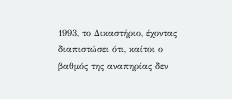1993, το Δικαστήριο, έχοντας διαπιστώσει ότι, καίτοι ο βαθμός της αναπηρίας δεν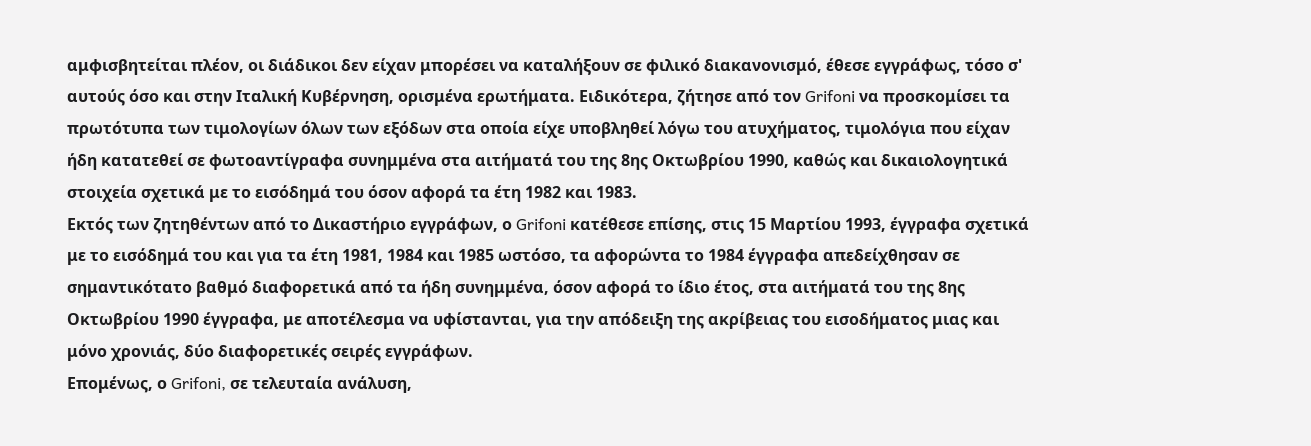αμφισβητείται πλέον, οι διάδικοι δεν είχαν μπορέσει να καταλήξουν σε φιλικό διακανονισμό, έθεσε εγγράφως, τόσο σ' αυτούς όσο και στην Ιταλική Κυβέρνηση, ορισμένα ερωτήματα. Ειδικότερα, ζήτησε από τον Grifoni να προσκομίσει τα πρωτότυπα των τιμολογίων όλων των εξόδων στα οποία είχε υποβληθεί λόγω του ατυχήματος, τιμολόγια που είχαν ήδη κατατεθεί σε φωτοαντίγραφα συνημμένα στα αιτήματά του της 8ης Οκτωβρίου 1990, καθώς και δικαιολογητικά στοιχεία σχετικά με το εισόδημά του όσον αφορά τα έτη 1982 και 1983.
Εκτός των ζητηθέντων από το Δικαστήριο εγγράφων, ο Grifoni κατέθεσε επίσης, στις 15 Μαρτίου 1993, έγγραφα σχετικά με το εισόδημά του και για τα έτη 1981, 1984 και 1985 ωστόσο, τα αφορώντα το 1984 έγγραφα απεδείχθησαν σε σημαντικότατο βαθμό διαφορετικά από τα ήδη συνημμένα, όσον αφορά το ίδιο έτος, στα αιτήματά του της 8ης Οκτωβρίου 1990 έγγραφα, με αποτέλεσμα να υφίστανται, για την απόδειξη της ακρίβειας του εισοδήματος μιας και μόνο χρονιάς, δύο διαφορετικές σειρές εγγράφων.
Επομένως, ο Grifoni, σε τελευταία ανάλυση,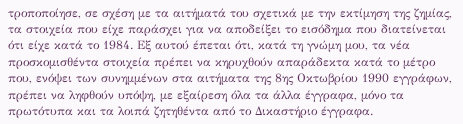τροποποίησε, σε σχέση με τα αιτήματά του σχετικά με την εκτίμηση της ζημίας, τα στοιχεία που είχε παράσχει για να αποδείξει το εισόδημα που διατείνεται ότι είχε κατά το 1984. Εξ αυτού έπεται ότι, κατά τη γνώμη μου, τα νέα προσκομισθέντα στοιχεία πρέπει να κηρυχθούν απαράδεκτα κατά το μέτρο που, ενόψει των συνημμένων στα αιτήματα της 8ης Οκτωβρίου 1990 εγγράφων, πρέπει να ληφθούν υπόψη, με εξαίρεση όλα τα άλλα έγγραφα, μόνο τα πρωτότυπα και τα λοιπά ζητηθέντα από το Δικαστήριο έγγραφα.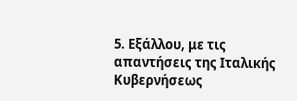5. Εξάλλου, με τις απαντήσεις της Ιταλικής Κυβερνήσεως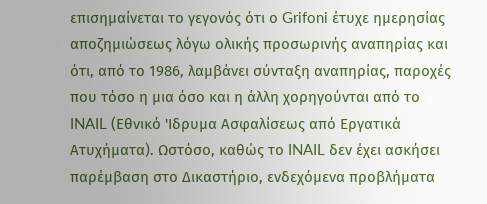επισημαίνεται το γεγονός ότι ο Grifoni έτυχε ημερησίας αποζημιώσεως λόγω ολικής προσωρινής αναπηρίας και ότι, από το 1986, λαμβάνει σύνταξη αναπηρίας, παροχές που τόσο η μια όσο και η άλλη χορηγούνται από το INAIL (Εθνικό 'Ιδρυμα Ασφαλίσεως από Εργατικά Ατυχήματα). Ωστόσο, καθώς το INAIL δεν έχει ασκήσει παρέμβαση στο Δικαστήριο, ενδεχόμενα προβλήματα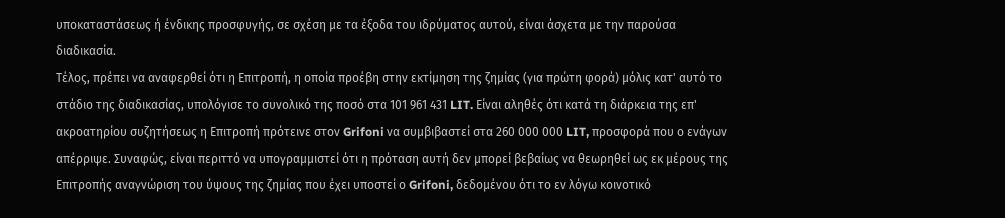υποκαταστάσεως ή ένδικης προσφυγής, σε σχέση με τα έξοδα του ιδρύματος αυτού, είναι άσχετα με την παρούσα διαδικασία.
Τέλος, πρέπει να αναφερθεί ότι η Επιτροπή, η οποία προέβη στην εκτίμηση της ζημίας (για πρώτη φορά) μόλις κατ' αυτό το στάδιο της διαδικασίας, υπολόγισε το συνολικό της ποσό στα 101 961 431 LIT. Είναι αληθές ότι κατά τη διάρκεια της επ' ακροατηρίου συζητήσεως η Επιτροπή πρότεινε στον Grifoni να συμβιβαστεί στα 260 000 000 LIT, προσφορά που ο ενάγων απέρριψε. Συναφώς, είναι περιττό να υπογραμμιστεί ότι η πρόταση αυτή δεν μπορεί βεβαίως να θεωρηθεί ως εκ μέρους της Επιτροπής αναγνώριση του ύψους της ζημίας που έχει υποστεί ο Grifoni, δεδομένου ότι το εν λόγω κοινοτικό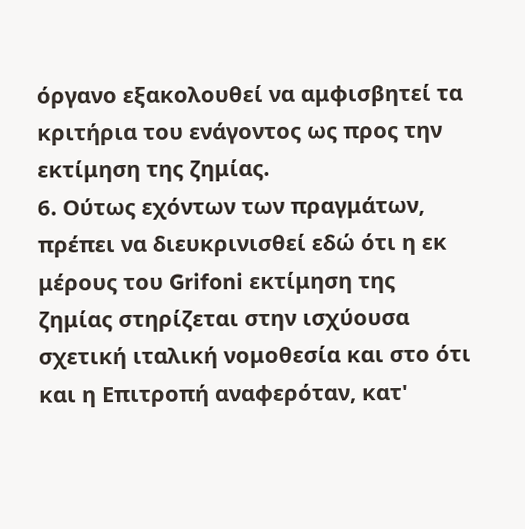όργανο εξακολουθεί να αμφισβητεί τα κριτήρια του ενάγοντος ως προς την εκτίμηση της ζημίας.
6. Ούτως εχόντων των πραγμάτων, πρέπει να διευκρινισθεί εδώ ότι η εκ μέρους του Grifoni εκτίμηση της ζημίας στηρίζεται στην ισχύουσα σχετική ιταλική νομοθεσία και στο ότι και η Επιτροπή αναφερόταν, κατ'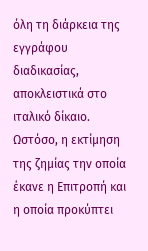όλη τη διάρκεια της εγγράφου διαδικασίας, αποκλειστικά στο ιταλικό δίκαιο. Ωστόσο, η εκτίμηση της ζημίας την οποία έκανε η Επιτροπή και η οποία προκύπτει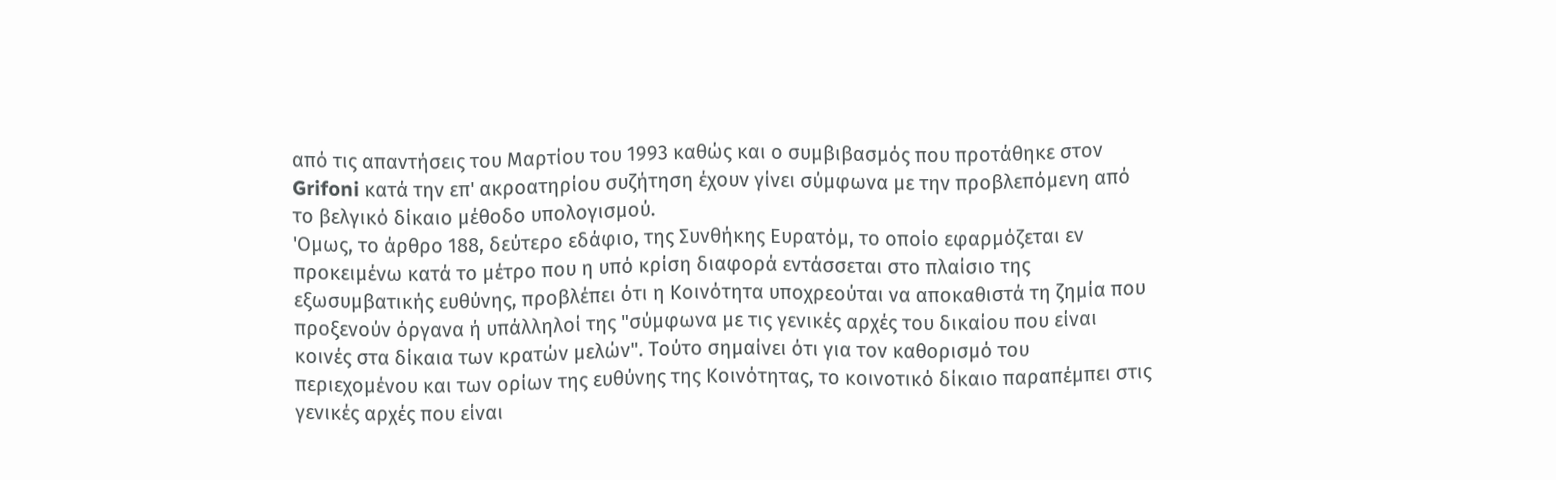από τις απαντήσεις του Μαρτίου του 1993 καθώς και ο συμβιβασμός που προτάθηκε στον Grifoni κατά την επ' ακροατηρίου συζήτηση έχουν γίνει σύμφωνα με την προβλεπόμενη από το βελγικό δίκαιο μέθοδο υπολογισμού.
'Ομως, το άρθρο 188, δεύτερο εδάφιο, της Συνθήκης Ευρατόμ, το οποίο εφαρμόζεται εν προκειμένω κατά το μέτρο που η υπό κρίση διαφορά εντάσσεται στο πλαίσιο της εξωσυμβατικής ευθύνης, προβλέπει ότι η Κοινότητα υποχρεούται να αποκαθιστά τη ζημία που προξενούν όργανα ή υπάλληλοί της "σύμφωνα με τις γενικές αρχές του δικαίου που είναι κοινές στα δίκαια των κρατών μελών". Τούτο σημαίνει ότι για τον καθορισμό του περιεχομένου και των ορίων της ευθύνης της Κοινότητας, το κοινοτικό δίκαιο παραπέμπει στις γενικές αρχές που είναι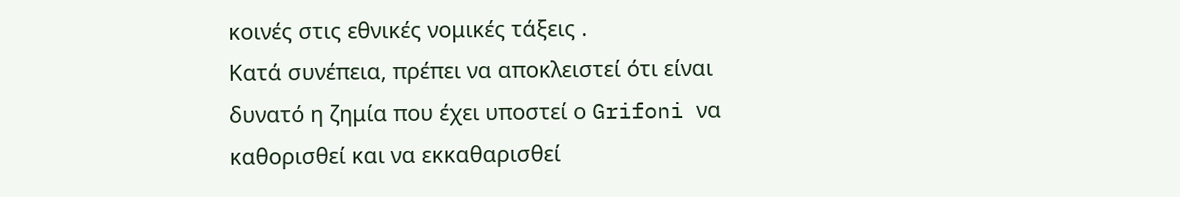κοινές στις εθνικές νομικές τάξεις .
Κατά συνέπεια, πρέπει να αποκλειστεί ότι είναι δυνατό η ζημία που έχει υποστεί ο Grifoni να καθορισθεί και να εκκαθαρισθεί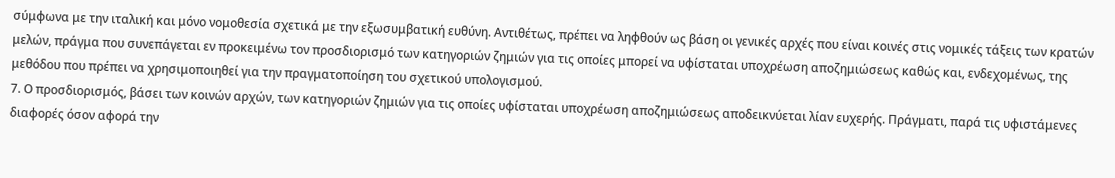σύμφωνα με την ιταλική και μόνο νομοθεσία σχετικά με την εξωσυμβατική ευθύνη. Αντιθέτως, πρέπει να ληφθούν ως βάση οι γενικές αρχές που είναι κοινές στις νομικές τάξεις των κρατών μελών, πράγμα που συνεπάγεται εν προκειμένω τον προσδιορισμό των κατηγοριών ζημιών για τις οποίες μπορεί να υφίσταται υποχρέωση αποζημιώσεως καθώς και, ενδεχομένως, της μεθόδου που πρέπει να χρησιμοποιηθεί για την πραγματοποίηση του σχετικού υπολογισμού.
7. Ο προσδιορισμός, βάσει των κοινών αρχών, των κατηγοριών ζημιών για τις οποίες υφίσταται υποχρέωση αποζημιώσεως αποδεικνύεται λίαν ευχερής. Πράγματι, παρά τις υφιστάμενες διαφορές όσον αφορά την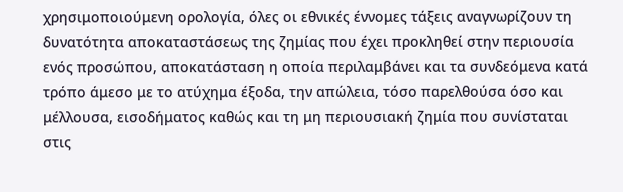χρησιμοποιούμενη ορολογία, όλες οι εθνικές έννομες τάξεις αναγνωρίζουν τη δυνατότητα αποκαταστάσεως της ζημίας που έχει προκληθεί στην περιουσία ενός προσώπου, αποκατάσταση η οποία περιλαμβάνει και τα συνδεόμενα κατά τρόπο άμεσο με το ατύχημα έξοδα, την απώλεια, τόσο παρελθούσα όσο και μέλλουσα, εισοδήματος καθώς και τη μη περιουσιακή ζημία που συνίσταται στις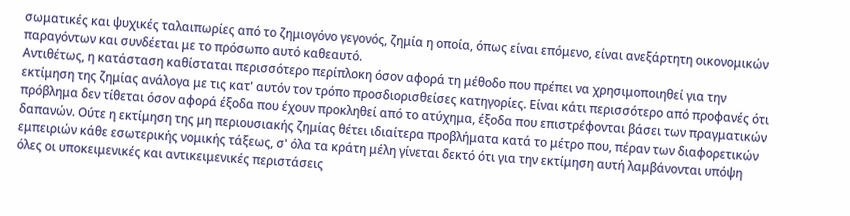σωματικές και ψυχικές ταλαιπωρίες από το ζημιογόνο γεγονός, ζημία η οποία, όπως είναι επόμενο, είναι ανεξάρτητη οικονομικών παραγόντων και συνδέεται με το πρόσωπο αυτό καθεαυτό.
Αντιθέτως, η κατάσταση καθίσταται περισσότερο περίπλοκη όσον αφορά τη μέθοδο που πρέπει να χρησιμοποιηθεί για την εκτίμηση της ζημίας ανάλογα με τις κατ' αυτόν τον τρόπο προσδιορισθείσες κατηγορίες. Είναι κάτι περισσότερο από προφανές ότι πρόβλημα δεν τίθεται όσον αφορά έξοδα που έχουν προκληθεί από το ατύχημα, έξοδα που επιστρέφονται βάσει των πραγματικών δαπανών. Ούτε η εκτίμηση της μη περιουσιακής ζημίας θέτει ιδιαίτερα προβλήματα κατά το μέτρο που, πέραν των διαφορετικών εμπειριών κάθε εσωτερικής νομικής τάξεως, σ' όλα τα κράτη μέλη γίνεται δεκτό ότι για την εκτίμηση αυτή λαμβάνονται υπόψη όλες οι υποκειμενικές και αντικειμενικές περιστάσεις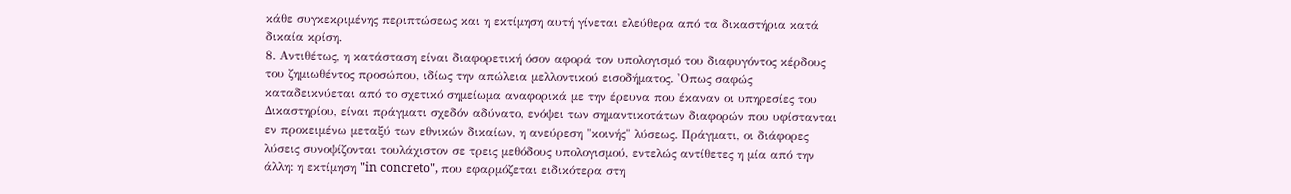κάθε συγκεκριμένης περιπτώσεως και η εκτίμηση αυτή γίνεται ελεύθερα από τα δικαστήρια κατά δικαία κρίση.
8. Αντιθέτως, η κατάσταση είναι διαφορετική όσον αφορά τον υπολογισμό του διαφυγόντος κέρδους του ζημιωθέντος προσώπου, ιδίως την απώλεια μελλοντικού εισοδήματος. 'Οπως σαφώς καταδεικνύεται από το σχετικό σημείωμα αναφορικά με την έρευνα που έκαναν οι υπηρεσίες του Δικαστηρίου, είναι πράγματι σχεδόν αδύνατο, ενόψει των σημαντικοτάτων διαφορών που υφίστανται εν προκειμένω μεταξύ των εθνικών δικαίων, η ανεύρεση "κοινής" λύσεως. Πράγματι, οι διάφορες λύσεις συνοψίζονται τουλάχιστον σε τρεις μεθόδους υπολογισμού, εντελώς αντίθετες η μία από την άλλη: η εκτίμηση "in concreto", που εφαρμόζεται ειδικότερα στη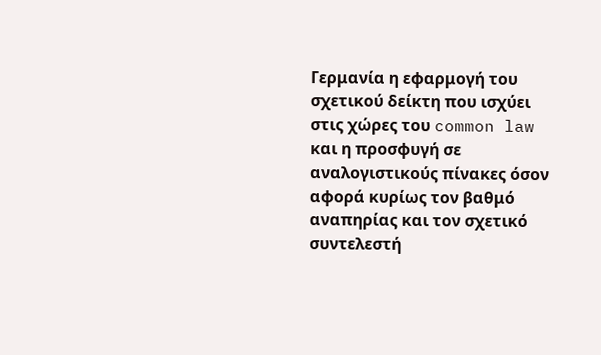Γερμανία η εφαρμογή του σχετικού δείκτη που ισχύει στις χώρες του common law και η προσφυγή σε αναλογιστικούς πίνακες όσον αφορά κυρίως τον βαθμό αναπηρίας και τον σχετικό συντελεστή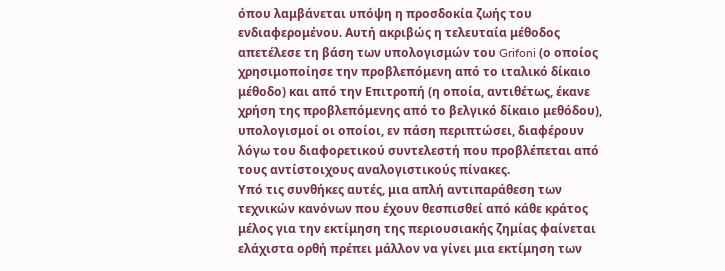όπου λαμβάνεται υπόψη η προσδοκία ζωής του ενδιαφερομένου. Αυτή ακριβώς η τελευταία μέθοδος απετέλεσε τη βάση των υπολογισμών του Grifoni (ο οποίος χρησιμοποίησε την προβλεπόμενη από το ιταλικό δίκαιο μέθοδο) και από την Επιτροπή (η οποία, αντιθέτως, έκανε χρήση της προβλεπόμενης από το βελγικό δίκαιο μεθόδου), υπολογισμοί οι οποίοι, εν πάση περιπτώσει, διαφέρουν λόγω του διαφορετικού συντελεστή που προβλέπεται από τους αντίστοιχους αναλογιστικούς πίνακες.
Υπό τις συνθήκες αυτές, μια απλή αντιπαράθεση των τεχνικών κανόνων που έχουν θεσπισθεί από κάθε κράτος μέλος για την εκτίμηση της περιουσιακής ζημίας φαίνεται ελάχιστα ορθή πρέπει μάλλον να γίνει μια εκτίμηση των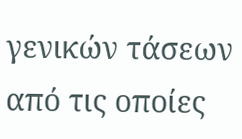γενικών τάσεων από τις οποίες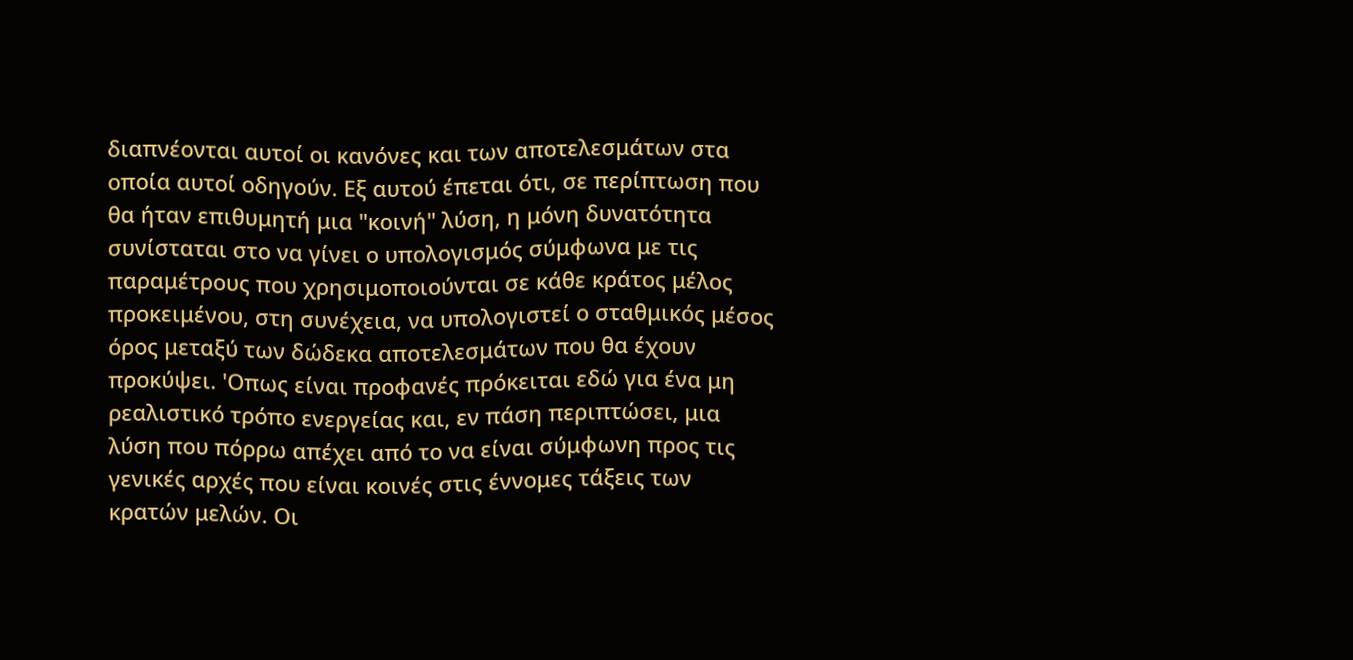διαπνέονται αυτοί οι κανόνες και των αποτελεσμάτων στα οποία αυτοί οδηγούν. Εξ αυτού έπεται ότι, σε περίπτωση που θα ήταν επιθυμητή μια "κοινή" λύση, η μόνη δυνατότητα συνίσταται στο να γίνει ο υπολογισμός σύμφωνα με τις παραμέτρους που χρησιμοποιούνται σε κάθε κράτος μέλος προκειμένου, στη συνέχεια, να υπολογιστεί ο σταθμικός μέσος όρος μεταξύ των δώδεκα αποτελεσμάτων που θα έχουν προκύψει. 'Οπως είναι προφανές πρόκειται εδώ για ένα μη ρεαλιστικό τρόπο ενεργείας και, εν πάση περιπτώσει, μια λύση που πόρρω απέχει από το να είναι σύμφωνη προς τις γενικές αρχές που είναι κοινές στις έννομες τάξεις των κρατών μελών. Οι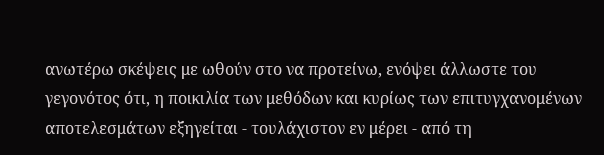ανωτέρω σκέψεις με ωθούν στο να προτείνω, ενόψει άλλωστε του γεγονότος ότι, η ποικιλία των μεθόδων και κυρίως των επιτυγχανομένων αποτελεσμάτων εξηγείται - τουλάχιστον εν μέρει - από τη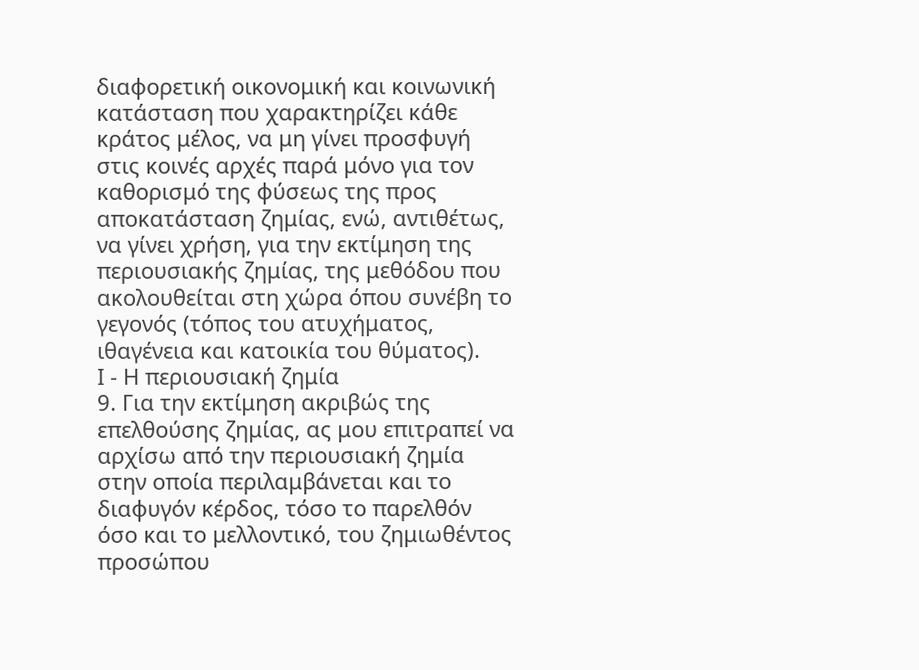διαφορετική οικονομική και κοινωνική κατάσταση που χαρακτηρίζει κάθε κράτος μέλος, να μη γίνει προσφυγή στις κοινές αρχές παρά μόνο για τον καθορισμό της φύσεως της προς αποκατάσταση ζημίας, ενώ, αντιθέτως, να γίνει χρήση, για την εκτίμηση της περιουσιακής ζημίας, της μεθόδου που ακολουθείται στη χώρα όπου συνέβη το γεγονός (τόπος του ατυχήματος, ιθαγένεια και κατοικία του θύματος).
Ι - Η περιουσιακή ζημία
9. Για την εκτίμηση ακριβώς της επελθούσης ζημίας, ας μου επιτραπεί να αρχίσω από την περιουσιακή ζημία στην οποία περιλαμβάνεται και το διαφυγόν κέρδος, τόσο το παρελθόν όσο και το μελλοντικό, του ζημιωθέντος προσώπου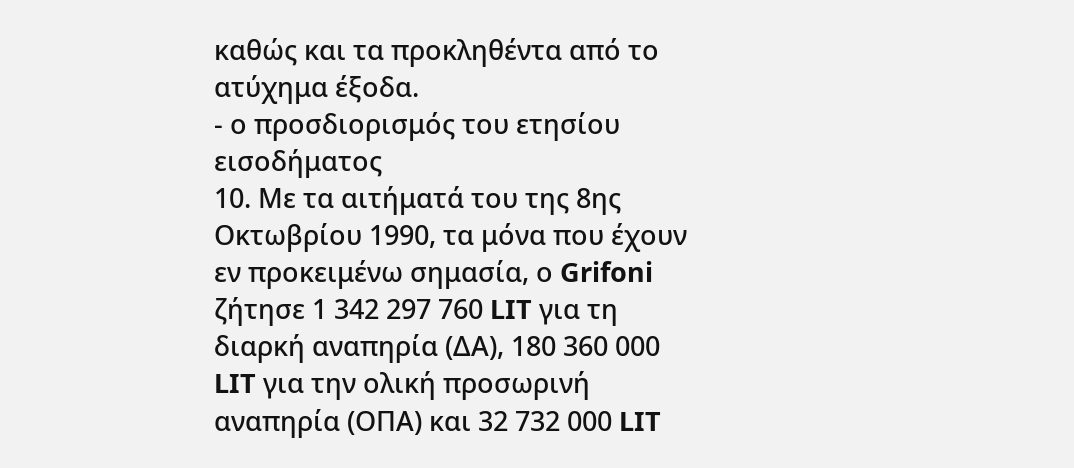καθώς και τα προκληθέντα από το ατύχημα έξοδα.
- ο προσδιορισμός του ετησίου εισοδήματος
10. Με τα αιτήματά του της 8ης Οκτωβρίου 1990, τα μόνα που έχουν εν προκειμένω σημασία, ο Grifoni ζήτησε 1 342 297 760 LIT για τη διαρκή αναπηρία (ΔΑ), 180 360 000 LIT για την ολική προσωρινή αναπηρία (ΟΠΑ) και 32 732 000 LIT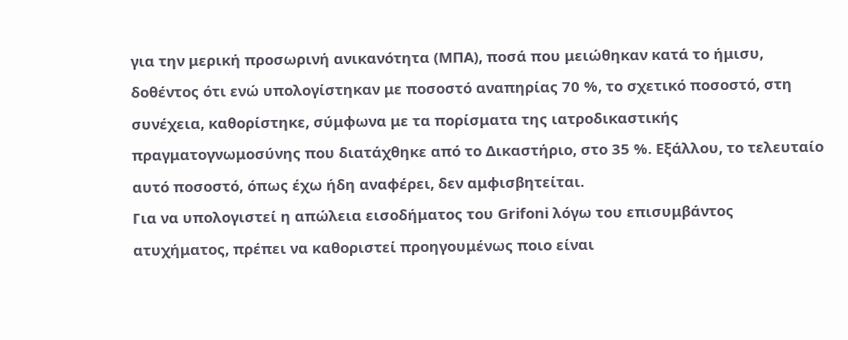για την μερική προσωρινή ανικανότητα (ΜΠΑ), ποσά που μειώθηκαν κατά το ήμισυ, δοθέντος ότι ενώ υπολογίστηκαν με ποσοστό αναπηρίας 70 %, το σχετικό ποσοστό, στη συνέχεια, καθορίστηκε, σύμφωνα με τα πορίσματα της ιατροδικαστικής πραγματογνωμοσύνης που διατάχθηκε από το Δικαστήριο, στο 35 %. Εξάλλου, το τελευταίο αυτό ποσοστό, όπως έχω ήδη αναφέρει, δεν αμφισβητείται.
Για να υπολογιστεί η απώλεια εισοδήματος του Grifoni λόγω του επισυμβάντος ατυχήματος, πρέπει να καθοριστεί προηγουμένως ποιο είναι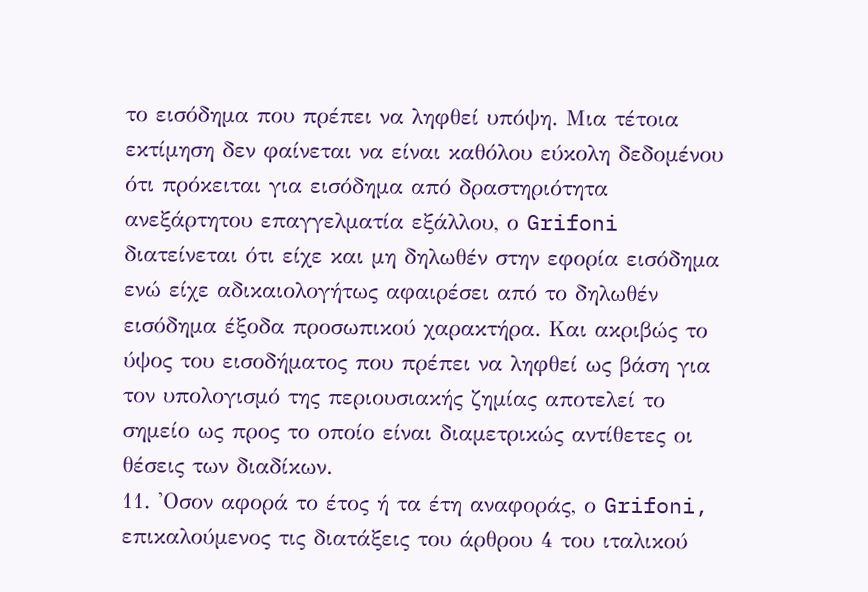το εισόδημα που πρέπει να ληφθεί υπόψη. Μια τέτοια εκτίμηση δεν φαίνεται να είναι καθόλου εύκολη δεδομένου ότι πρόκειται για εισόδημα από δραστηριότητα ανεξάρτητου επαγγελματία εξάλλου, ο Grifoni διατείνεται ότι είχε και μη δηλωθέν στην εφορία εισόδημα ενώ είχε αδικαιολογήτως αφαιρέσει από το δηλωθέν εισόδημα έξοδα προσωπικού χαρακτήρα. Και ακριβώς το ύψος του εισοδήματος που πρέπει να ληφθεί ως βάση για τον υπολογισμό της περιουσιακής ζημίας αποτελεί το σημείο ως προς το οποίο είναι διαμετρικώς αντίθετες οι θέσεις των διαδίκων.
11. 'Οσον αφορά το έτος ή τα έτη αναφοράς, ο Grifoni, επικαλούμενος τις διατάξεις του άρθρου 4 του ιταλικού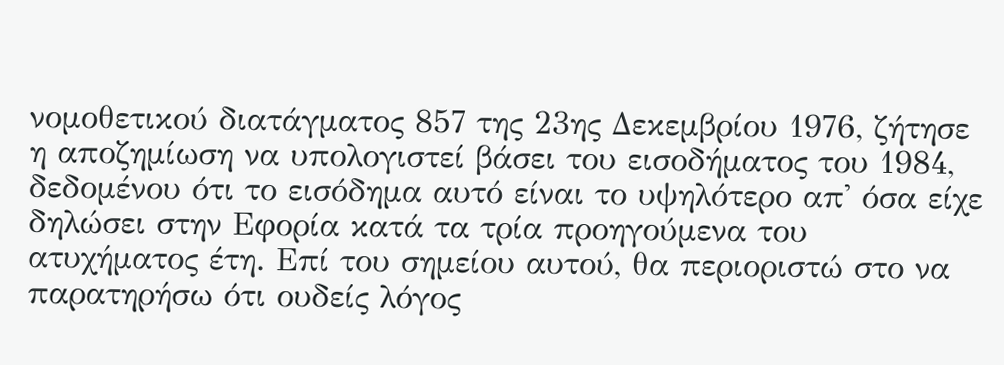νομοθετικού διατάγματος 857 της 23ης Δεκεμβρίου 1976, ζήτησε η αποζημίωση να υπολογιστεί βάσει του εισοδήματος του 1984, δεδομένου ότι το εισόδημα αυτό είναι το υψηλότερο απ' όσα είχε δηλώσει στην Εφορία κατά τα τρία προηγούμενα του ατυχήματος έτη. Επί του σημείου αυτού, θα περιοριστώ στο να παρατηρήσω ότι ουδείς λόγος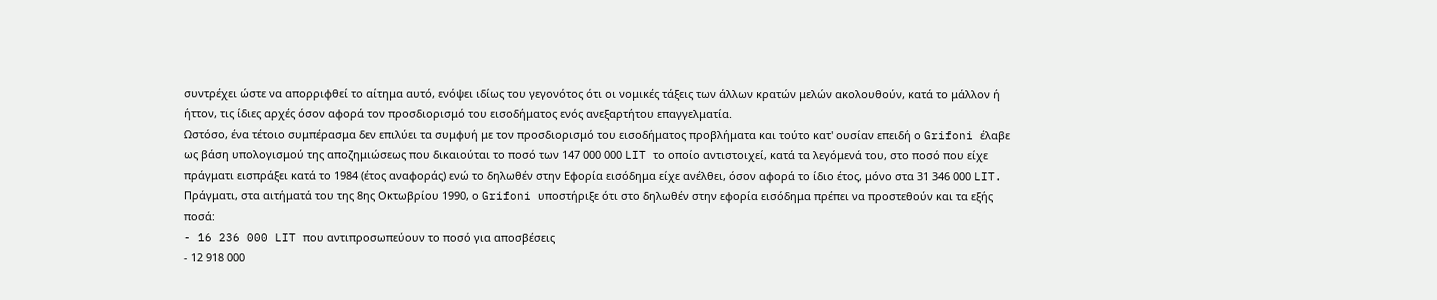συντρέχει ώστε να απορριφθεί το αίτημα αυτό, ενόψει ιδίως του γεγονότος ότι οι νομικές τάξεις των άλλων κρατών μελών ακολουθούν, κατά το μάλλον ή ήττον, τις ίδιες αρχές όσον αφορά τον προσδιορισμό του εισοδήματος ενός ανεξαρτήτου επαγγελματία.
Ωστόσο, ένα τέτοιο συμπέρασμα δεν επιλύει τα συμφυή με τον προσδιορισμό του εισοδήματος προβλήματα και τούτο κατ' ουσίαν επειδή ο Grifoni έλαβε ως βάση υπολογισμού της αποζημιώσεως που δικαιούται το ποσό των 147 000 000 LIT το οποίο αντιστοιχεί, κατά τα λεγόμενά του, στο ποσό που είχε πράγματι εισπράξει κατά το 1984 (έτος αναφοράς) ενώ το δηλωθέν στην Εφορία εισόδημα είχε ανέλθει, όσον αφορά το ίδιο έτος, μόνο στα 31 346 000 LIT. Πράγματι, στα αιτήματά του της 8ης Οκτωβρίου 1990, ο Grifoni υποστήριξε ότι στο δηλωθέν στην εφορία εισόδημα πρέπει να προστεθούν και τα εξής ποσά:
- 16 236 000 LIT που αντιπροσωπεύουν το ποσό για αποσβέσεις
- 12 918 000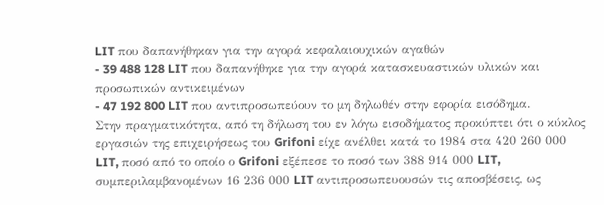LIT που δαπανήθηκαν για την αγορά κεφαλαιουχικών αγαθών
- 39 488 128 LIT που δαπανήθηκε για την αγορά κατασκευαστικών υλικών και προσωπικών αντικειμένων
- 47 192 800 LIT που αντιπροσωπεύουν το μη δηλωθέν στην εφορία εισόδημα.
Στην πραγματικότητα, από τη δήλωση του εν λόγω εισοδήματος προκύπτει ότι ο κύκλος εργασιών της επιχειρήσεως του Grifoni είχε ανέλθει κατά το 1984 στα 420 260 000 LIT, ποσό από το οποίο ο Grifoni εξέπεσε το ποσό των 388 914 000 LIT, συμπεριλαμβανομένων 16 236 000 LIT αντιπροσωπευουσών τις αποσβέσεις, ως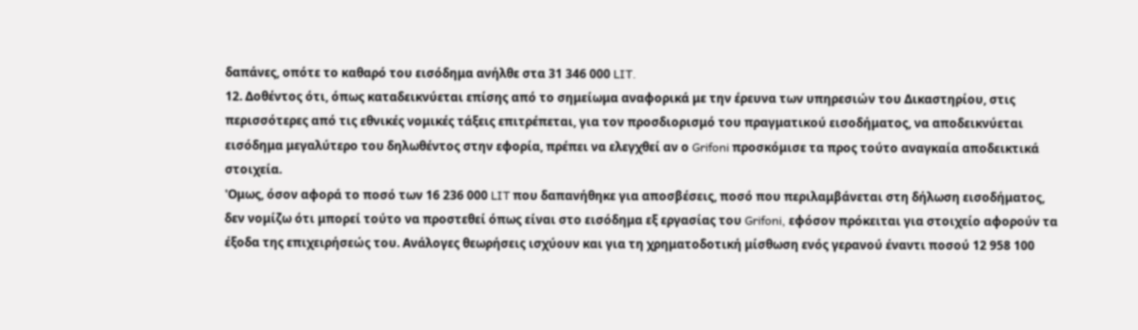δαπάνες, οπότε το καθαρό του εισόδημα ανήλθε στα 31 346 000 LIT.
12. Δοθέντος ότι, όπως καταδεικνύεται επίσης από το σημείωμα αναφορικά με την έρευνα των υπηρεσιών του Δικαστηρίου, στις περισσότερες από τις εθνικές νομικές τάξεις επιτρέπεται, για τον προσδιορισμό του πραγματικού εισοδήματος, να αποδεικνύεται εισόδημα μεγαλύτερο του δηλωθέντος στην εφορία, πρέπει να ελεγχθεί αν ο Grifoni προσκόμισε τα προς τούτο αναγκαία αποδεικτικά στοιχεία.
'Ομως, όσον αφορά το ποσό των 16 236 000 LIT που δαπανήθηκε για αποσβέσεις, ποσό που περιλαμβάνεται στη δήλωση εισοδήματος, δεν νομίζω ότι μπορεί τούτο να προστεθεί όπως είναι στο εισόδημα εξ εργασίας του Grifoni, εφόσον πρόκειται για στοιχείο αφορούν τα έξοδα της επιχειρήσεώς του. Ανάλογες θεωρήσεις ισχύουν και για τη χρηματοδοτική μίσθωση ενός γερανού έναντι ποσού 12 958 100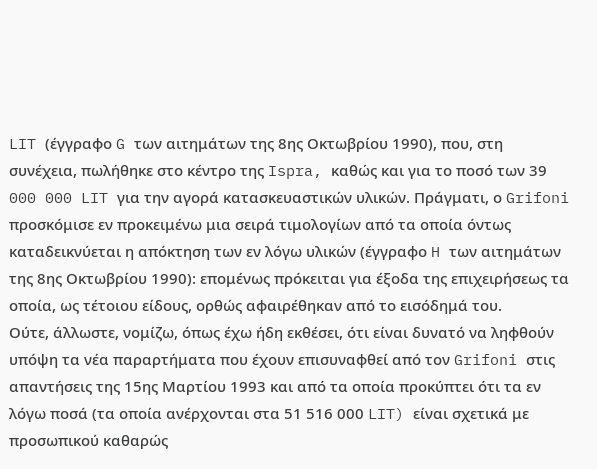LIT (έγγραφο G των αιτημάτων της 8ης Οκτωβρίου 1990), που, στη συνέχεια, πωλήθηκε στο κέντρο της Ispra, καθώς και για το ποσό των 39 000 000 LIT για την αγορά κατασκευαστικών υλικών. Πράγματι, ο Grifoni προσκόμισε εν προκειμένω μια σειρά τιμολογίων από τα οποία όντως καταδεικνύεται η απόκτηση των εν λόγω υλικών (έγγραφο H των αιτημάτων της 8ης Οκτωβρίου 1990): επομένως πρόκειται για έξοδα της επιχειρήσεως τα οποία, ως τέτοιου είδους, ορθώς αφαιρέθηκαν από το εισόδημά του.
Ούτε, άλλωστε, νομίζω, όπως έχω ήδη εκθέσει, ότι είναι δυνατό να ληφθούν υπόψη τα νέα παραρτήματα που έχουν επισυναφθεί από τον Grifoni στις απαντήσεις της 15ης Μαρτίου 1993 και από τα οποία προκύπτει ότι τα εν λόγω ποσά (τα οποία ανέρχονται στα 51 516 000 LIT) είναι σχετικά με προσωπικού καθαρώς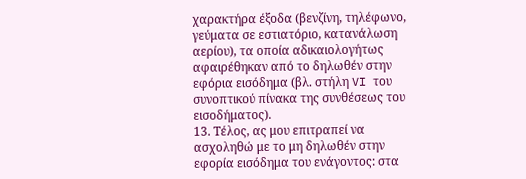χαρακτήρα έξοδα (βενζίνη, τηλέφωνο, γεύματα σε εστιατόριο, κατανάλωση αερίου), τα οποία αδικαιολογήτως αφαιρέθηκαν από το δηλωθέν στην εφόρια εισόδημα (βλ. στήλη VI του συνοπτικού πίνακα της συνθέσεως του εισοδήματος).
13. Τέλος, ας μου επιτραπεί να ασχοληθώ με το μη δηλωθέν στην εφορία εισόδημα του ενάγοντος: στα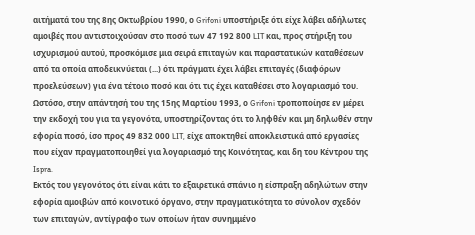αιτήματά του της 8ης Οκτωβρίου 1990, ο Grifoni υποστήριξε ότι είχε λάβει αδήλωτες αμοιβές που αντιστοιχούσαν στο ποσό των 47 192 800 LIT και, προς στήριξη του ισχυρισμού αυτού, προσκόμισε μια σειρά επιταγών και παραστατικών καταθέσεων από τα οποία αποδεικνύεται (...) ότι πράγματι έχει λάβει επιταγές (διαφόρων προελεύσεων) για ένα τέτοιο ποσό και ότι τις έχει καταθέσει στο λογαριασμό του. Ωστόσο, στην απάντησή του της 15ης Μαρτίου 1993, ο Grifoni τροποποίησε εν μέρει την εκδοχή του για τα γεγονότα, υποστηρίζοντας ότι το ληφθέν και μη δηλωθέν στην εφορία ποσό, ίσο προς 49 832 000 LIT, είχε αποκτηθεί αποκλειστικά από εργασίες που είχαν πραγματοποιηθεί για λογαριασμό της Κοινότητας, και δη του Κέντρου της Ispra.
Εκτός του γεγονότος ότι είναι κάτι το εξαιρετικά σπάνιο η είσπραξη αδηλώτων στην εφορία αμοιβών από κοινοτικό όργανο, στην πραγματικότητα το σύνολον σχεδόν των επιταγών, αντίγραφο των οποίων ήταν συνημμένο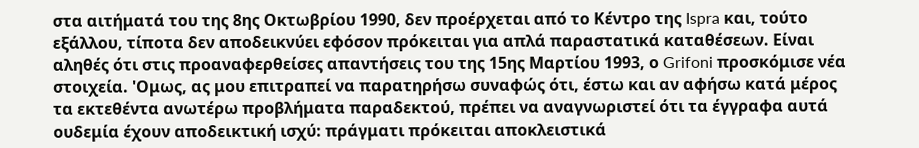στα αιτήματά του της 8ης Οκτωβρίου 1990, δεν προέρχεται από το Κέντρο της Ispra και, τούτο εξάλλου, τίποτα δεν αποδεικνύει εφόσον πρόκειται για απλά παραστατικά καταθέσεων. Είναι αληθές ότι στις προαναφερθείσες απαντήσεις του της 15ης Μαρτίου 1993, ο Grifoni προσκόμισε νέα στοιχεία. 'Ομως, ας μου επιτραπεί να παρατηρήσω συναφώς ότι, έστω και αν αφήσω κατά μέρος τα εκτεθέντα ανωτέρω προβλήματα παραδεκτού, πρέπει να αναγνωριστεί ότι τα έγγραφα αυτά ουδεμία έχουν αποδεικτική ισχύ: πράγματι πρόκειται αποκλειστικά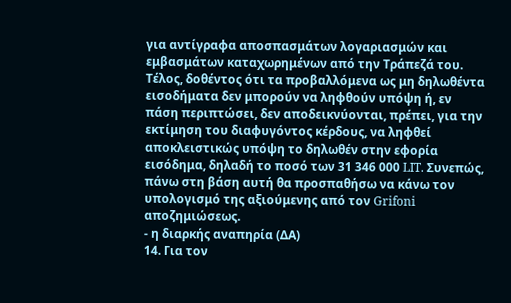για αντίγραφα αποσπασμάτων λογαριασμών και εμβασμάτων καταχωρημένων από την Τράπεζά του.
Τέλος, δοθέντος ότι τα προβαλλόμενα ως μη δηλωθέντα εισοδήματα δεν μπορούν να ληφθούν υπόψη ή, εν πάση περιπτώσει, δεν αποδεικνύονται, πρέπει, για την εκτίμηση του διαφυγόντος κέρδους, να ληφθεί αποκλειστικώς υπόψη το δηλωθέν στην εφορία εισόδημα, δηλαδή το ποσό των 31 346 000 LIT. Συνεπώς, πάνω στη βάση αυτή θα προσπαθήσω να κάνω τον υπολογισμό της αξιούμενης από τον Grifoni αποζημιώσεως.
- η διαρκής αναπηρία (ΔΑ)
14. Για τον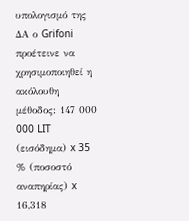υπολογισμό της ΔΑ ο Grifoni προέτεινε να χρησιμοποιηθεί η ακόλουθη μέθοδος: 147 000 000 LIT (εισόδημα) x 35 % (ποσοστό αναπηρίας) x 16,318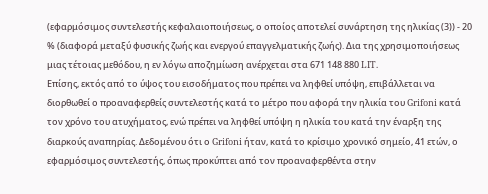(εφαρμόσιμος συντελεστής κεφαλαιοποιήσεως, ο οποίος αποτελεί συνάρτηση της ηλικίας (3)) - 20 % (διαφορά μεταξύ φυσικής ζωής και ενεργού επαγγελματικής ζωής). Δια της χρησιμοποιήσεως μιας τέτοιας μεθόδου, η εν λόγω αποζημίωση ανέρχεται στα 671 148 880 LIT.
Επίσης, εκτός από το ύψος του εισοδήματος που πρέπει να ληφθεί υπόψη, επιβάλλεται να διορθωθεί ο προαναφερθείς συντελεστής κατά το μέτρο που αφορά την ηλικία του Grifoni κατά τον χρόνο του ατυχήματος, ενώ πρέπει να ληφθεί υπόψη η ηλικία του κατά την έναρξη της διαρκούς αναπηρίας. Δεδομένου ότι ο Grifoni ήταν, κατά το κρίσιμο χρονικό σημείο, 41 ετών, ο εφαρμόσιμος συντελεστής, όπως προκύπτει από τον προαναφερθέντα στην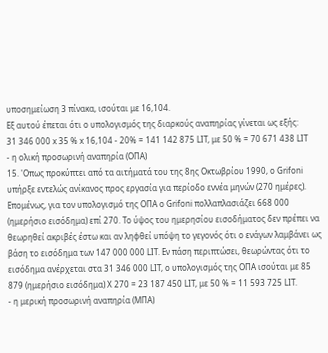υποσημείωση 3 πίνακα, ισούται με 16,104.
Εξ αυτού έπεται ότι ο υπολογισμός της διαρκούς αναπηρίας γίνεται ως εξής:
31 346 000 x 35 % x 16,104 - 20% = 141 142 875 LIT, με 50 % = 70 671 438 LIT
- η oλική προσωρινή αναπηρία (ΟΠΑ)
15. 'Οπως προκύπτει από τα αιτήματά του της 8ης Οκτωβρίου 1990, ο Grifoni υπήρξε εντελώς ανίκανος προς εργασία για περίοδο εννέα μηνών (270 ημέρες). Επομένως, για τον υπολογισμό της ΟΠΑ ο Grifoni πολλαπλασιάζει 668 000 (ημερήσιο εισόδημα) επί 270. Το ύψος του ημερησίου εισοδήματος δεν πρέπει να θεωρηθεί ακριβές έστω και αν ληφθεί υπόψη το γεγονός ότι ο ενάγων λαμβάνει ως βάση το εισόδημα των 147 000 000 LIT. Εν πάση περιπτώσει, θεωρώντας ότι το εισόδημα ανέρχεται στα 31 346 000 LIT, ο υπολογισμός της ΟΠΑ ισούται με 85 879 (ημερήσιο εισόδημα) Χ 270 = 23 187 450 LIT, με 50 % = 11 593 725 LIT.
- η μερική προσωρινή αναπηρία (ΜΠΑ)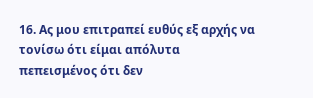16. Ας μου επιτραπεί ευθύς εξ αρχής να τονίσω ότι είμαι απόλυτα πεπεισμένος ότι δεν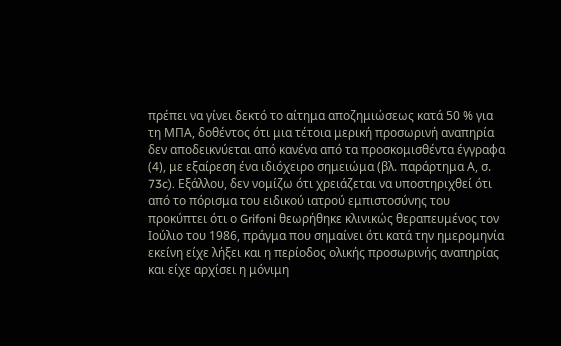πρέπει να γίνει δεκτό το αίτημα αποζημιώσεως κατά 50 % για τη ΜΠΑ, δοθέντος ότι μια τέτοια μερική προσωρινή αναπηρία δεν αποδεικνύεται από κανένα από τα προσκομισθέντα έγγραφα (4), με εξαίρεση ένα ιδιόχειρο σημειώμα (βλ. παράρτημα Α, σ. 73c). Εξάλλου, δεν νομίζω ότι χρειάζεται να υποστηριχθεί ότι από το πόρισμα του ειδικού ιατρού εμπιστοσύνης του προκύπτει ότι ο Grifoni θεωρήθηκε κλινικώς θεραπευμένος τον Ιούλιο του 1986, πράγμα που σημαίνει ότι κατά την ημερομηνία εκείνη είχε λήξει και η περίοδος ολικής προσωρινής αναπηρίας και είχε αρχίσει η μόνιμη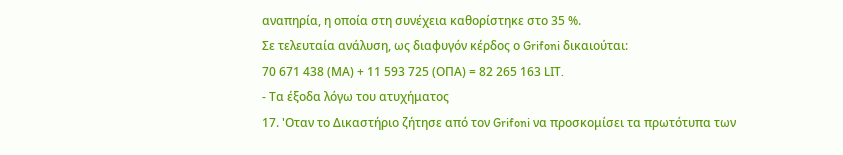αναπηρία, η οποία στη συνέχεια καθορίστηκε στο 35 %.
Σε τελευταία ανάλυση, ως διαφυγόν κέρδος ο Grifoni δικαιούται:
70 671 438 (ΜΑ) + 11 593 725 (ΟΠΑ) = 82 265 163 LIT.
- Τα έξοδα λόγω του ατυχήματος
17. 'Οταν το Δικαστήριο ζήτησε από τον Grifoni να προσκομίσει τα πρωτότυπα των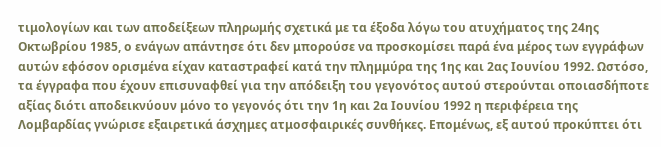τιμολογίων και των αποδείξεων πληρωμής σχετικά με τα έξοδα λόγω του ατυχήματος της 24ης Οκτωβρίου 1985, ο ενάγων απάντησε ότι δεν μπορούσε να προσκομίσει παρά ένα μέρος των εγγράφων αυτών εφόσον ορισμένα είχαν καταστραφεί κατά την πλημμύρα της 1ης και 2ας Ιουνίου 1992. Ωστόσο, τα έγγραφα που έχουν επισυναφθεί για την απόδειξη του γεγονότος αυτού στερούνται οποιασδήποτε αξίας διότι αποδεικνύουν μόνο το γεγονός ότι την 1η και 2α Ιουνίου 1992 η περιφέρεια της Λομβαρδίας γνώρισε εξαιρετικά άσχημες ατμοσφαιρικές συνθήκες. Επομένως, εξ αυτού προκύπτει ότι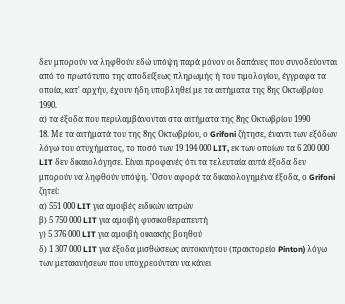δεν μπορούν να ληφθούν εδώ υπόψη παρά μόνον οι δαπάνες που συνοδεύονται από το πρωτότυπο της αποδείξεως πληρωμής ή του τιμολογίου, έγγραφα τα οποία, κατ' αρχήν, έχουν ήδη υποβληθεί με τα αιτήματα της 8ης Οκτωβρίου 1990.
α) τα έξοδα που περιλαμβάνονται στα αιτήματα της 8ης Οκτωβρίου 1990
18. Με τα αιτήματά του της 8ης Οκτωβρίου, ο Grifoni ζήτησε, έναντι των εξόδων λόγω του ατυχήματος, το ποσό των 19 194 000 LIT, εκ των οποίων τα 6 200 000 LIT δεν δικαιολόγησε. Είναι προφανές ότι τα τελευταία αυτά έξοδα δεν μπορούν να ληφθούν υπόψη. 'Οσον αφορά τα δικαιολογημένα έξοδα, ο Grifoni ζητεί:
α) 551 000 LIT για αμοιβές ειδικών ιατρών
β) 5 750 000 LIT για αμοιβή φυσικοθεραπευτή
γ) 5 376 000 LIT για αμοιβή οικιακής βοηθού
δ) 1 307 000 LIT για έξοδα μισθώσεως αυτοκινήτου (πρακτορείο Pinton) λόγω των μετακινήσεων που υποχρεούνταν να κάνει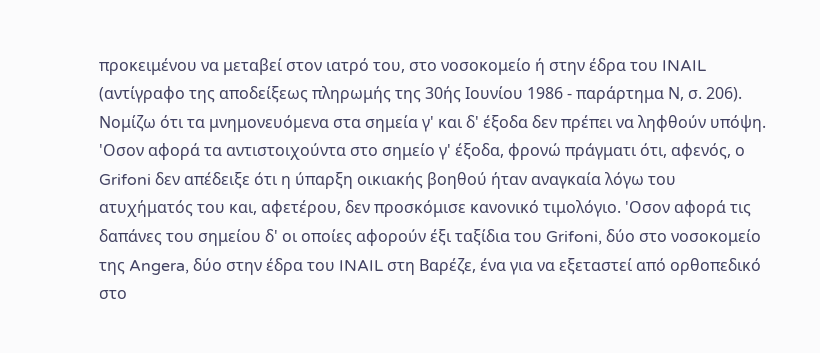προκειμένου να μεταβεί στον ιατρό του, στο νοσοκομείο ή στην έδρα του INAIL (αντίγραφο της αποδείξεως πληρωμής της 30ής Ιουνίου 1986 - παράρτημα Ν, σ. 206).
Νομίζω ότι τα μνημονευόμενα στα σημεία γ' και δ' έξοδα δεν πρέπει να ληφθούν υπόψη. 'Οσον αφορά τα αντιστοιχούντα στο σημείο γ' έξοδα, φρονώ πράγματι ότι, αφενός, ο Grifoni δεν απέδειξε ότι η ύπαρξη οικιακής βοηθού ήταν αναγκαία λόγω του ατυχήματός του και, αφετέρου, δεν προσκόμισε κανονικό τιμολόγιο. 'Οσον αφορά τις δαπάνες του σημείου δ' οι οποίες αφορούν έξι ταξίδια του Grifoni, δύο στο νοσοκομείο της Angera, δύο στην έδρα του INAIL στη Βαρέζε, ένα για να εξεταστεί από ορθοπεδικό στο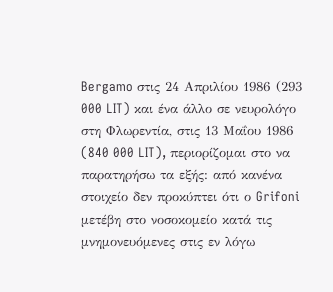Bergamo στις 24 Απριλίου 1986 (293 000 LIT) και ένα άλλο σε νευρολόγο στη Φλωρεντία, στις 13 Μαΐου 1986 (840 000 LIT), περιορίζομαι στο να παρατηρήσω τα εξής: από κανένα στοιχείο δεν προκύπτει ότι ο Grifoni μετέβη στο νοσοκομείο κατά τις μνημονευόμενες στις εν λόγω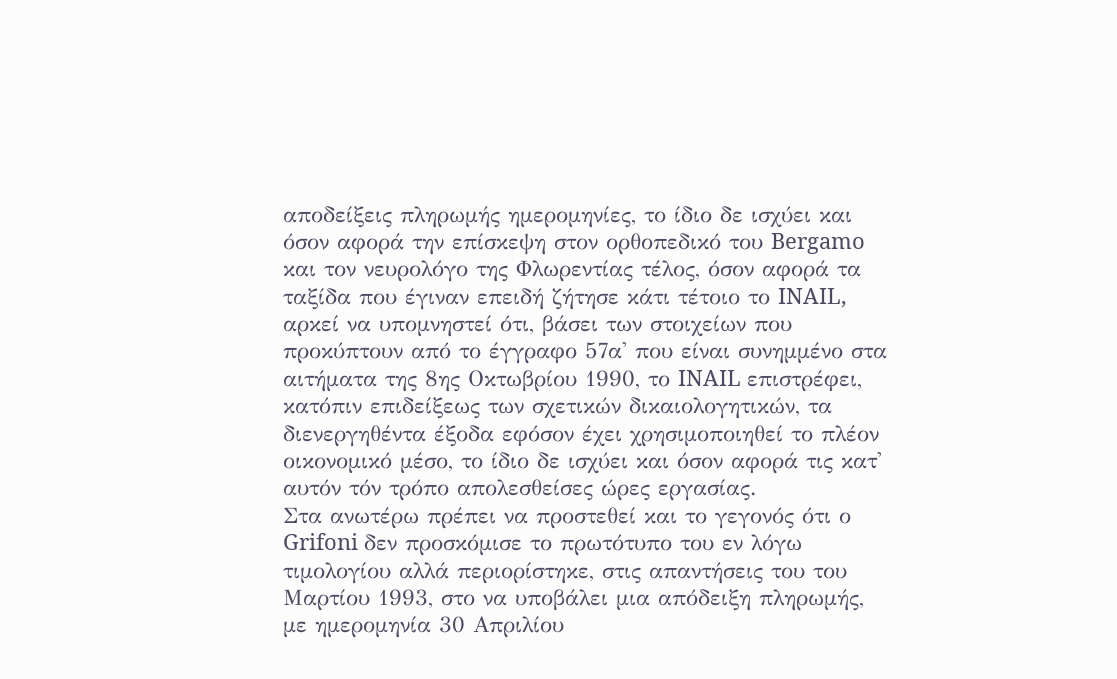αποδείξεις πληρωμής ημερομηνίες, το ίδιο δε ισχύει και όσον αφορά την επίσκεψη στον ορθοπεδικό του Bergamo και τον νευρολόγο της Φλωρεντίας τέλος, όσον αφορά τα ταξίδα που έγιναν επειδή ζήτησε κάτι τέτοιο το INAIL, αρκεί να υπομνηστεί ότι, βάσει των στοιχείων που προκύπτουν από το έγγραφο 57α' που είναι συνημμένο στα αιτήματα της 8ης Οκτωβρίου 1990, το INAIL επιστρέφει, κατόπιν επιδείξεως των σχετικών δικαιολογητικών, τα διενεργηθέντα έξοδα εφόσον έχει χρησιμοποιηθεί το πλέον οικονομικό μέσο, το ίδιο δε ισχύει και όσον αφορά τις κατ' αυτόν τόν τρόπο απολεσθείσες ώρες εργασίας.
Στα ανωτέρω πρέπει να προστεθεί και το γεγονός ότι ο Grifoni δεν προσκόμισε το πρωτότυπο του εν λόγω τιμολογίου αλλά περιορίστηκε, στις απαντήσεις του του Μαρτίου 1993, στο να υποβάλει μια απόδειξη πληρωμής, με ημερομηνία 30 Απριλίου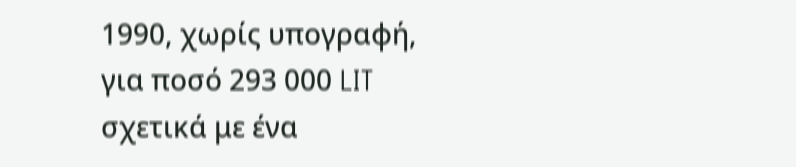1990, χωρίς υπογραφή, για ποσό 293 000 LIT σχετικά με ένα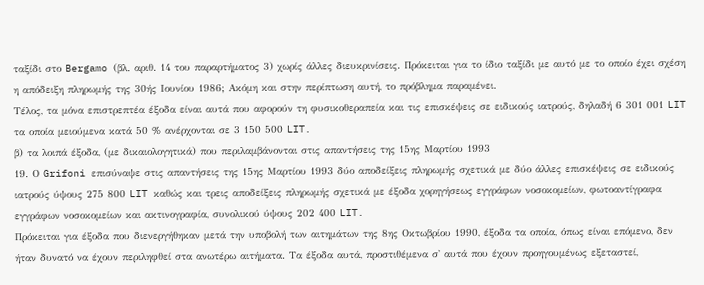ταξίδι στο Bergamo (βλ. αριθ. 14 του παραρτήματος 3) χωρίς άλλες διευκρινίσεις. Πρόκειται για το ίδιο ταξίδι με αυτό με το οποίο έχει σχέση η απόδειξη πληρωμής της 30ής Ιουνίου 1986; Ακόμη και στην περίπτωση αυτή, το πρόβλημα παραμένει.
Τέλος, τα μόνα επιστρεπτέα έξοδα είναι αυτά που αφορούν τη φυσικοθεραπεία και τις επισκέψεις σε ειδικούς ιατρούς, δηλαδή 6 301 001 LIT τα οποία μειούμενα κατά 50 % ανέρχονται σε 3 150 500 LIT.
β) τα λοιπά έξοδα, (με δικαιολογητικά) που περιλαμβάνονται στις απαντήσεις της 15ης Μαρτίου 1993
19. Ο Grifoni επισύναψε στις απαντήσεις της 15ης Μαρτίου 1993 δύο αποδείξεις πληρωμής σχετικά με δύο άλλες επισκέψεις σε ειδικούς ιατρούς ύψους 275 800 LIT καθώς και τρεις αποδείξεις πληρωμής σχετικά με έξοδα χορηγήσεως εγγράφων νοσοκομείων, φωτοαντίγραφα εγγράφων νοσοκομείων και ακτινογραφία, συνολικού ύψους 202 400 LIT.
Πρόκειται για έξοδα που διενεργήθηκαν μετά την υποβολή των αιτημάτων της 8ης Οκτωβρίου 1990, έξοδα τα οποία, όπως είναι επόμενο, δεν ήταν δυνατό να έχουν περιληφθεί στα ανωτέρω αιτήματα. Τα έξοδα αυτά, προστιθέμενα σ' αυτά που έχουν προηγουμένως εξεταστεί,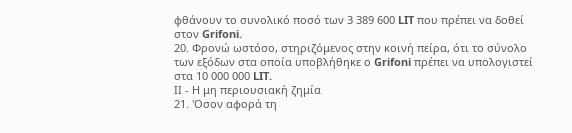φθάνουν το συνολικό ποσό των 3 389 600 LIT που πρέπει να δοθεί στον Grifoni.
20. Φρονώ ωστόσο, στηριζόμενος στην κοινή πείρα, ότι το σύνολο των εξόδων στα οποία υποβλήθηκε ο Grifoni πρέπει να υπολογιστεί στα 10 000 000 LIT.
ΙΙ - Η μη περιουσιακή ζημία
21. 'Οσον αφορά τη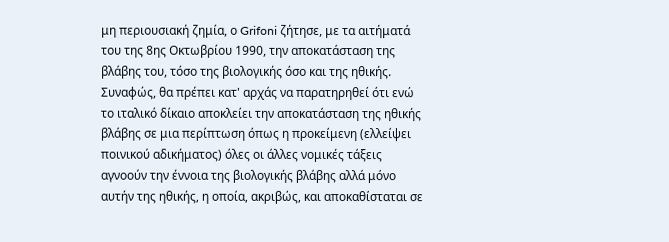μη περιουσιακή ζημία, ο Grifoni ζήτησε, με τα αιτήματά του της 8ης Οκτωβρίου 1990, την αποκατάσταση της βλάβης του, τόσο της βιολογικής όσο και της ηθικής. Συναφώς, θα πρέπει κατ' αρχάς να παρατηρηθεί ότι ενώ το ιταλικό δίκαιο αποκλείει την αποκατάσταση της ηθικής βλάβης σε μια περίπτωση όπως η προκείμενη (ελλείψει ποινικού αδικήματος) όλες οι άλλες νομικές τάξεις αγνοούν την έννοια της βιολογικής βλάβης αλλά μόνο αυτήν της ηθικής, η οποία, ακριβώς, και αποκαθίσταται σε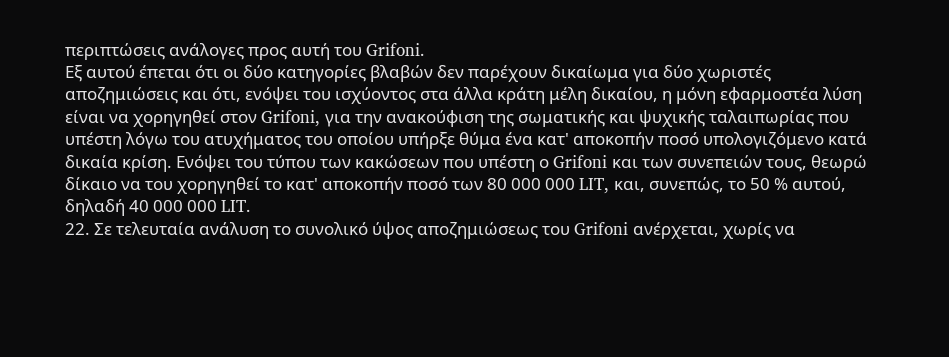περιπτώσεις ανάλογες προς αυτή του Grifoni.
Εξ αυτού έπεται ότι οι δύο κατηγορίες βλαβών δεν παρέχουν δικαίωμα για δύο χωριστές αποζημιώσεις και ότι, ενόψει του ισχύοντος στα άλλα κράτη μέλη δικαίου, η μόνη εφαρμοστέα λύση είναι να χoρηγηθεί στον Grifoni, για την ανακούφιση της σωματικής και ψυχικής ταλαιπωρίας που υπέστη λόγω του ατυχήματος του οποίου υπήρξε θύμα ένα κατ' αποκοπήν ποσό υπολογιζόμενο κατά δικαία κρίση. Ενόψει του τύπου των κακώσεων που υπέστη ο Grifoni και των συνεπειών τους, θεωρώ δίκαιο να του χορηγηθεί το κατ' αποκοπήν ποσό των 80 000 000 LIT, και, συνεπώς, το 50 % αυτού, δηλαδή 40 000 000 LIT.
22. Σε τελευταία ανάλυση το συνολικό ύψος αποζημιώσεως του Grifoni ανέρχεται, χωρίς να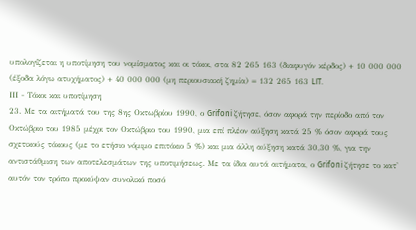υπολογίζεται η υποτίμηση του νομίσματος και οι τόκοι, στα 82 265 163 (διαφυγόν κέρδος) + 10 000 000 (έξοδα λόγω ατυχήματος) + 40 000 000 (μη περιουσιακή ζημία) = 132 265 163 LIT.
ΙΙΙ - Τόκοι και υποτίμηση
23. Με τα αιτήματά του της 8ης Οκτωβρίου 1990, ο Grifoni ζήτησε, όσον αφορά την περίοδο από τον Οκτώβριο του 1985 μέχρι τον Οκτώβριο του 1990, μια επί πλέον αύξηση κατά 25 % όσον αφορά τους σχετικούς τόκους (με το ετήσιο νόμιμο επιτόκιο 5 %) και μια άλλη αύξηση κατά 30,30 %, για την αντιστάθμιση των αποτελεσμάτων της υποτιμήσεως. Με τα ίδια αυτά αιτήματα, ο Grifoni ζήτησε το κατ' αυτόν τον τρόπο προκύψαν συνολικό ποσό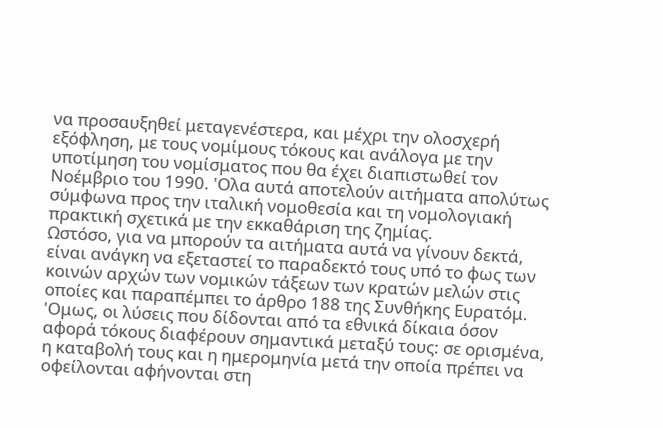να προσαυξηθεί μεταγενέστερα, και μέχρι την ολοσχερή εξόφληση, με τους νομίμους τόκους και ανάλογα με την υποτίμηση του νομίσματος που θα έχει διαπιστωθεί τον Νοέμβριο του 1990. 'Ολα αυτά αποτελούν αιτήματα απολύτως σύμφωνα προς την ιταλική νομοθεσία και τη νομολογιακή πρακτική σχετικά με την εκκαθάριση της ζημίας.
Ωστόσο, για να μπορούν τα αιτήματα αυτά να γίνουν δεκτά, είναι ανάγκη να εξεταστεί το παραδεκτό τους υπό το φως των κοινών αρχών των νομικών τάξεων των κρατών μελών στις οποίες και παραπέμπει το άρθρο 188 της Συνθήκης Ευρατόμ. 'Ομως, οι λύσεις που δίδονται από τα εθνικά δίκαια όσον αφορά τόκους διαφέρουν σημαντικά μεταξύ τους: σε ορισμένα, η καταβολή τους και η ημερομηνία μετά την οποία πρέπει να οφείλονται αφήνονται στη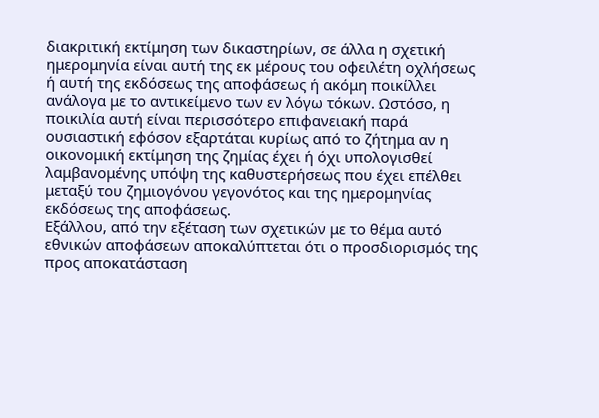διακριτική εκτίμηση των δικαστηρίων, σε άλλα η σχετική ημερομηνία είναι αυτή της εκ μέρους του οφειλέτη οχλήσεως ή αυτή της εκδόσεως της αποφάσεως ή ακόμη ποικίλλει ανάλογα με το αντικείμενο των εν λόγω τόκων. Ωστόσο, η ποικιλία αυτή είναι περισσότερο επιφανειακή παρά ουσιαστική εφόσον εξαρτάται κυρίως από το ζήτημα αν η οικονομική εκτίμηση της ζημίας έχει ή όχι υπολογισθεί λαμβανομένης υπόψη της καθυστερήσεως που έχει επέλθει μεταξύ του ζημιογόνου γεγονότος και της ημερομηνίας εκδόσεως της αποφάσεως.
Εξάλλου, από την εξέταση των σχετικών με το θέμα αυτό εθνικών αποφάσεων αποκαλύπτεται ότι ο προσδιορισμός της προς αποκατάσταση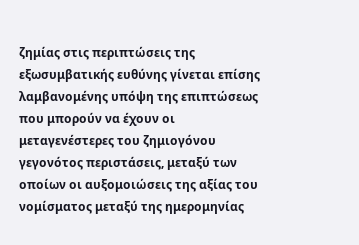ζημίας στις περιπτώσεις της εξωσυμβατικής ευθύνης γίνεται επίσης λαμβανομένης υπόψη της επιπτώσεως που μπορούν να έχουν οι μεταγενέστερες του ζημιογόνου γεγονότος περιστάσεις, μεταξύ των οποίων οι αυξομοιώσεις της αξίας του νομίσματος μεταξύ της ημερομηνίας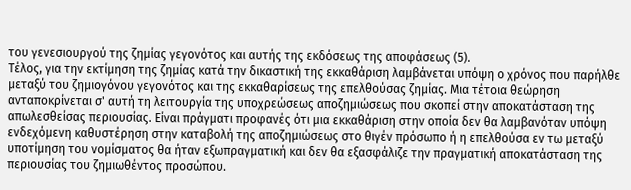του γενεσιουργού της ζημίας γεγονότος και αυτής της εκδόσεως της αποφάσεως (5).
Τέλος, για την εκτίμηση της ζημίας κατά την δικαστική της εκκαθάριση λαμβάνεται υπόψη ο χρόνος που παρήλθε μεταξύ του ζημιογόνου γεγονότος και της εκκαθαρίσεως της επελθούσας ζημίας. Μια τέτοια θεώρηση ανταποκρίνεται σ' αυτή τη λειτουργία της υποχρεώσεως αποζημιώσεως που σκοπεί στην αποκατάσταση της απωλεσθείσας περιουσίας. Είναι πράγματι προφανές ότι μια εκκαθάριση στην οποία δεν θα λαμβανόταν υπόψη ενδεχόμενη καθυστέρηση στην καταβολή της αποζημιώσεως στο θιγέν πρόσωπο ή η επελθούσα εν τω μεταξύ υποτίμηση του νομίσματος θα ήταν εξωπραγματική και δεν θα εξασφάλιζε την πραγματική αποκατάσταση της περιουσίας του ζημιωθέντος προσώπου.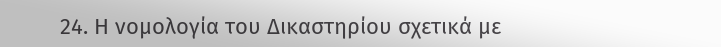24. Η νομολογία του Δικαστηρίου σχετικά με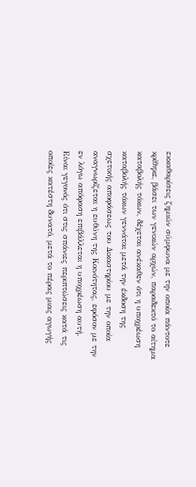εκκαθαρίσεις ζημιών σύμφωνα με την οποία πάντοτε κρίθηκε, βάσει των γενικών αρχών, παραδεκτό το αίτημα καταβολής τόκων, δέχεται ανέκαθεν ότι η υποχρέωση καταβολής τόκων γεννάται μετά την έκδοση της σχετικής αποφάσεως του Δικαστηρίου με την οποία αναγνωρίζεται η ευθύνη της Κοινότητας, εφόσον με την εν λόγω απόφαση επιβάλλεται η υποχρέωση αυτή.
Είναι γεγονός ότι στις σπάνιες περιπτώσεις κατά τις οποίες κατέστη δυνατό, μετά το πέρας μιας αγωγής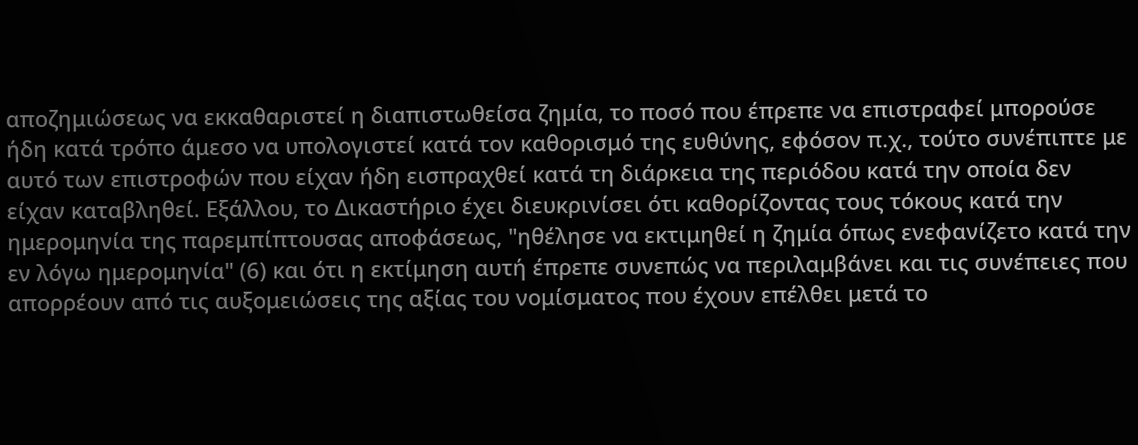αποζημιώσεως να εκκαθαριστεί η διαπιστωθείσα ζημία, το ποσό που έπρεπε να επιστραφεί μπορούσε ήδη κατά τρόπο άμεσο να υπολογιστεί κατά τον καθορισμό της ευθύνης, εφόσον π.χ., τούτο συνέπιπτε με αυτό των επιστροφών που είχαν ήδη εισπραχθεί κατά τη διάρκεια της περιόδου κατά την οποία δεν είχαν καταβληθεί. Εξάλλου, το Δικαστήριο έχει διευκρινίσει ότι καθορίζοντας τους τόκους κατά την ημερομηνία της παρεμπίπτουσας αποφάσεως, "ηθέλησε να εκτιμηθεί η ζημία όπως ενεφανίζετο κατά την εν λόγω ημερομηνία" (6) και ότι η εκτίμηση αυτή έπρεπε συνεπώς να περιλαμβάνει και τις συνέπειες που απορρέουν από τις αυξομειώσεις της αξίας του νομίσματος που έχουν επέλθει μετά το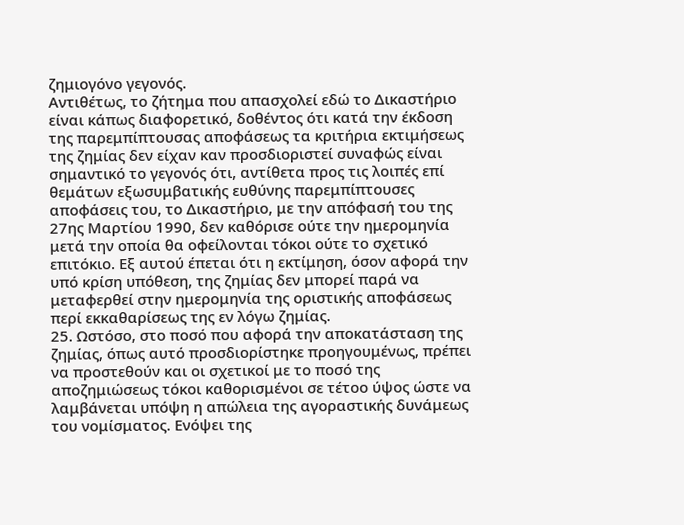ζημιογόνο γεγονός.
Αντιθέτως, το ζήτημα που απασχολεί εδώ το Δικαστήριο είναι κάπως διαφορετικό, δοθέντος ότι κατά την έκδοση της παρεμπίπτουσας αποφάσεως τα κριτήρια εκτιμήσεως της ζημίας δεν είχαν καν προσδιοριστεί συναφώς είναι σημαντικό το γεγονός ότι, αντίθετα προς τις λοιπές επί θεμάτων εξωσυμβατικής ευθύνης παρεμπίπτουσες αποφάσεις του, το Δικαστήριο, με την απόφασή του της 27ης Μαρτίου 1990, δεν καθόρισε ούτε την ημερομηνία μετά την οποία θα οφείλονται τόκοι ούτε το σχετικό επιτόκιο. Εξ αυτού έπεται ότι η εκτίμηση, όσον αφορά την υπό κρίση υπόθεση, της ζημίας δεν μπορεί παρά να μεταφερθεί στην ημερομηνία της οριστικής αποφάσεως περί εκκαθαρίσεως της εν λόγω ζημίας.
25. Ωστόσο, στο ποσό που αφορά την αποκατάσταση της ζημίας, όπως αυτό προσδιορίστηκε προηγουμένως, πρέπει να προστεθούν και οι σχετικοί με το ποσό της αποζημιώσεως τόκοι καθορισμένοι σε τέτοο ύψος ώστε να λαμβάνεται υπόψη η απώλεια της αγοραστικής δυνάμεως του νομίσματος. Ενόψει της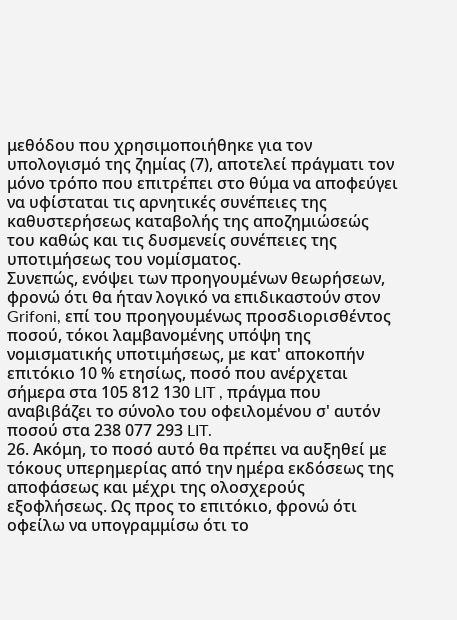μεθόδου που χρησιμοποιήθηκε για τον υπολογισμό της ζημίας (7), αποτελεί πράγματι τον μόνο τρόπο που επιτρέπει στο θύμα να αποφεύγει να υφίσταται τις αρνητικές συνέπειες της καθυστερήσεως καταβολής της αποζημιώσεώς του καθώς και τις δυσμενείς συνέπειες της υποτιμήσεως του νομίσματος.
Συνεπώς, ενόψει των προηγουμένων θεωρήσεων, φρονώ ότι θα ήταν λογικό να επιδικαστούν στον Grifoni, επί του προηγουμένως προσδιορισθέντος ποσού, τόκοι λαμβανομένης υπόψη της νομισματικής υποτιμήσεως, με κατ' αποκοπήν επιτόκιο 10 % ετησίως, ποσό που ανέρχεται σήμερα στα 105 812 130 LIT , πράγμα που αναβιβάζει το σύνολο του οφειλομένου σ' αυτόν ποσού στα 238 077 293 LIT.
26. Ακόμη, το ποσό αυτό θα πρέπει να αυξηθεί με τόκους υπερημερίας από την ημέρα εκδόσεως της αποφάσεως και μέχρι της ολοσχερούς εξοφλήσεως. Ως προς το επιτόκιο, φρονώ ότι οφείλω να υπογραμμίσω ότι το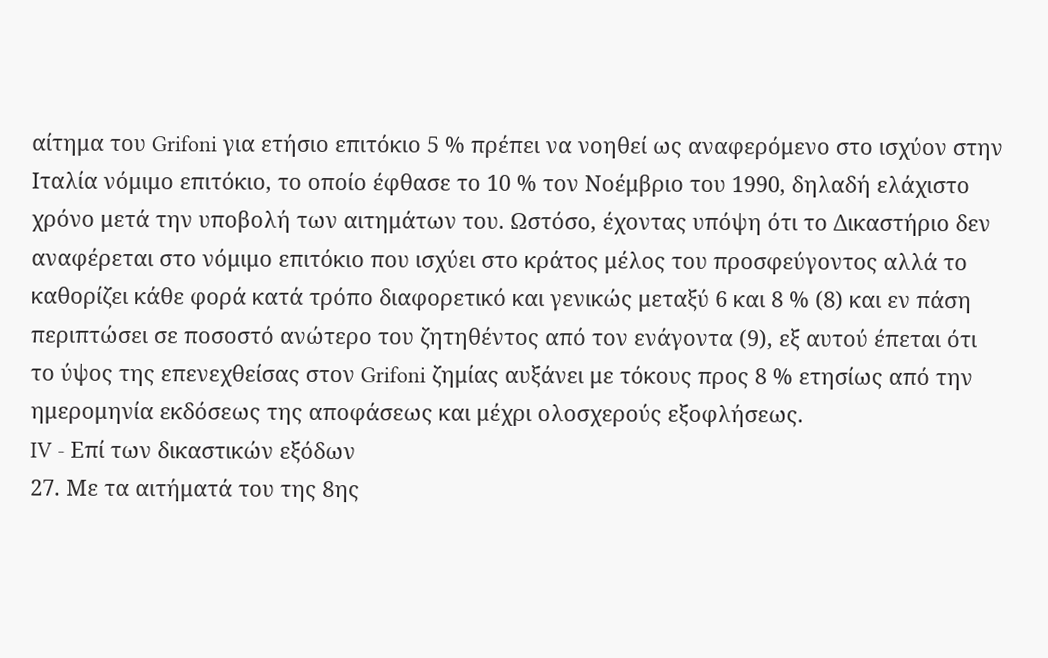αίτημα του Grifoni για ετήσιο επιτόκιο 5 % πρέπει να νοηθεί ως αναφερόμενο στο ισχύον στην Ιταλία νόμιμο επιτόκιο, το οποίο έφθασε το 10 % τον Νοέμβριο του 1990, δηλαδή ελάχιστο χρόνο μετά την υποβολή των αιτημάτων του. Ωστόσο, έχοντας υπόψη ότι το Δικαστήριο δεν αναφέρεται στο νόμιμο επιτόκιο που ισχύει στο κράτος μέλος του προσφεύγοντος αλλά το καθορίζει κάθε φορά κατά τρόπο διαφορετικό και γενικώς μεταξύ 6 και 8 % (8) και εν πάση περιπτώσει σε ποσοστό ανώτερο του ζητηθέντος από τον ενάγοντα (9), εξ αυτού έπεται ότι το ύψος της επενεχθείσας στον Grifoni ζημίας αυξάνει με τόκους προς 8 % ετησίως από την ημερομηνία εκδόσεως της αποφάσεως και μέχρι ολοσχερούς εξοφλήσεως.
IV - Eπί των δικαστικών εξόδων
27. Με τα αιτήματά του της 8ης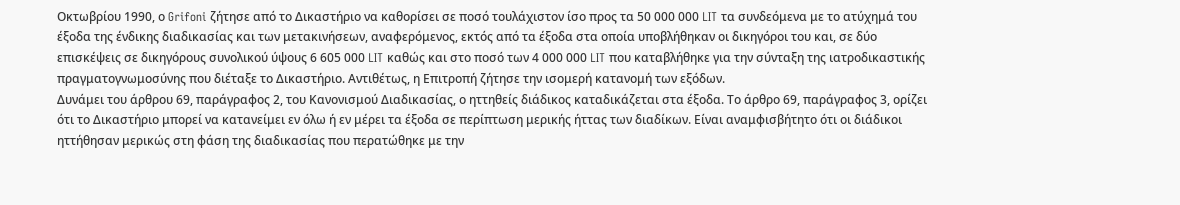Οκτωβρίου 1990, ο Grifoni ζήτησε από το Δικαστήριο να καθορίσει σε ποσό τουλάχιστον ίσο προς τα 50 000 000 LIT τα συνδεόμενα με το ατύχημά του έξοδα της ένδικης διαδικασίας και των μετακινήσεων, αναφερόμενος, εκτός από τα έξοδα στα οποία υποβλήθηκαν οι δικηγόροι του και, σε δύο επισκέψεις σε δικηγόρους συνολικού ύψους 6 605 000 LIT καθώς και στο ποσό των 4 000 000 LIT που καταβλήθηκε για την σύνταξη της ιατροδικαστικής πραγματογνωμοσύνης που διέταξε το Δικαστήριο. Αντιθέτως, η Επιτροπή ζήτησε την ισομερή κατανομή των εξόδων.
Δυνάμει του άρθρου 69, παράγραφος 2, του Κανονισμού Διαδικασίας, ο ηττηθείς διάδικος καταδικάζεται στα έξοδα. Το άρθρο 69, παράγραφος 3, ορίζει ότι το Δικαστήριο μπορεί να κατανείμει εν όλω ή εν μέρει τα έξοδα σε περίπτωση μερικής ήττας των διαδίκων. Είναι αναμφισβήτητο ότι οι διάδικοι ηττήθησαν μερικώς στη φάση της διαδικασίας που περατώθηκε με την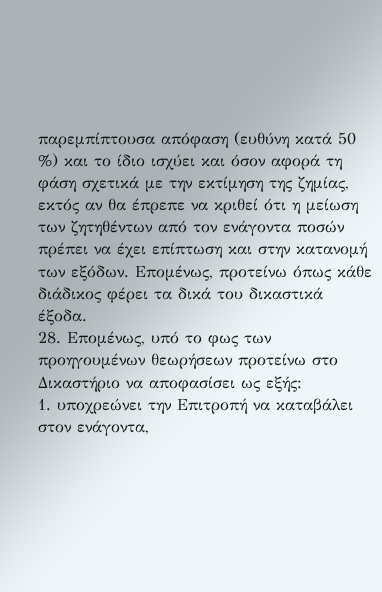παρεμπίπτουσα απόφαση (ευθύνη κατά 50 %) και το ίδιο ισχύει και όσον αφορά τη φάση σχετικά με την εκτίμηση της ζημίας, εκτός αν θα έπρεπε να κριθεί ότι η μείωση των ζητηθέντων από τον ενάγοντα ποσών πρέπει να έχει επίπτωση και στην κατανομή των εξόδων. Επομένως, προτείνω όπως κάθε διάδικος φέρει τα δικά του δικαστικά έξοδα.
28. Επομένως, υπό το φως των προηγουμένων θεωρήσεων προτείνω στο Δικαστήριο να αποφασίσει ως εξής:
1. υποχρεώνει την Επιτροπή να καταβάλει στον ενάγοντα,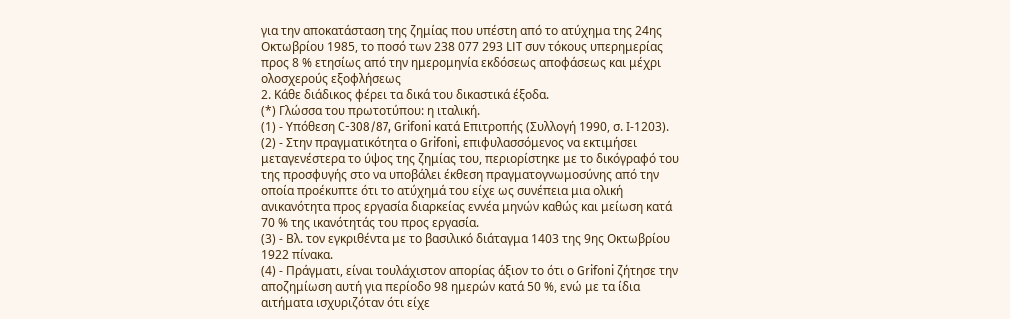για την αποκατάσταση της ζημίας που υπέστη από το ατύχημα της 24ης Οκτωβρίου 1985, το ποσό των 238 077 293 LIT συν τόκους υπερημερίας προς 8 % ετησίως από την ημερομηνία εκδόσεως αποφάσεως και μέχρι ολοσχερούς εξοφλήσεως
2. Κάθε διάδικος φέρει τα δικά του δικαστικά έξοδα.
(*) Γλώσσα του πρωτοτύπου: η ιταλική.
(1) - Υπόθεση C-308/87, Grifoni κατά Επιτροπής (Συλλογή 1990, σ. Ι-1203).
(2) - Στην πραγματικότητα ο Grifoni, επιφυλασσόμενος να εκτιμήσει μεταγενέστερα το ύψος της ζημίας του, περιορίστηκε με το δικόγραφό του της προσφυγής στο να υποβάλει έκθεση πραγματογνωμοσύνης από την οποία προέκυπτε ότι το ατύχημά του είχε ως συνέπεια μια ολική ανικανότητα προς εργασία διαρκείας εννέα μηνών καθώς και μείωση κατά 70 % της ικανότητάς του προς εργασία.
(3) - Βλ. τον εγκριθέντα με το βασιλικό διάταγμα 1403 της 9ης Οκτωβρίου 1922 πίνακα.
(4) - Πράγματι, είναι τουλάχιστον απορίας άξιον το ότι ο Grifoni ζήτησε την αποζημίωση αυτή για περίοδο 98 ημερών κατά 50 %, ενώ με τα ίδια αιτήματα ισχυριζόταν ότι είχε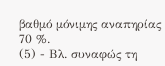βαθμό μόνιμης αναπηρίας 70 %.
(5) - Βλ. συναφώς τη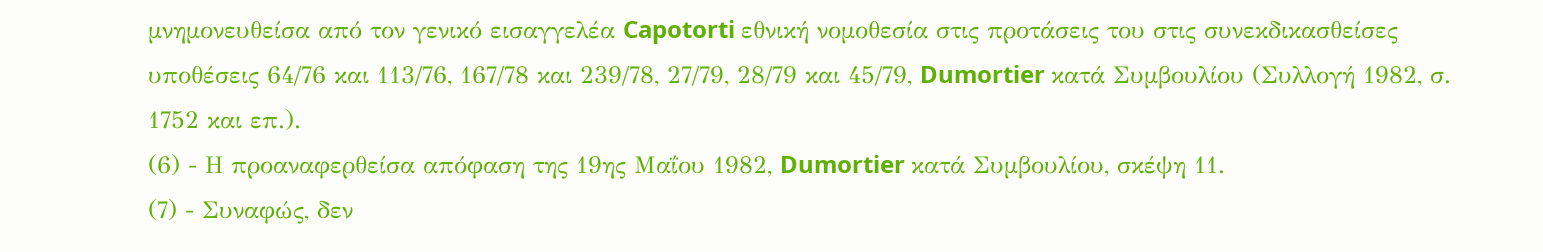μνημονευθείσα από τον γενικό εισαγγελέα Capotorti εθνική νομοθεσία στις προτάσεις του στις συνεκδικασθείσες υποθέσεις 64/76 και 113/76, 167/78 και 239/78, 27/79, 28/79 και 45/79, Dumortier κατά Συμβουλίου (Συλλογή 1982, σ. 1752 και επ.).
(6) - Η προαναφερθείσα απόφαση της 19ης Μαΐου 1982, Dumortier κατά Συμβουλίου, σκέψη 11.
(7) - Συναφώς, δεν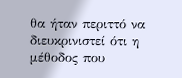θα ήταν περιττό να διευκρινιστεί ότι η μέθοδος που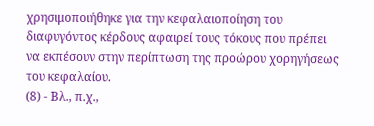χρησιμοποιήθηκε για την κεφαλαιοποίηση του διαφυγόντος κέρδους αφαιρεί τους τόκους που πρέπει να εκπέσουν στην περίπτωση της προώρου χορηγήσεως του κεφαλαίου.
(8) - Βλ., π.χ.,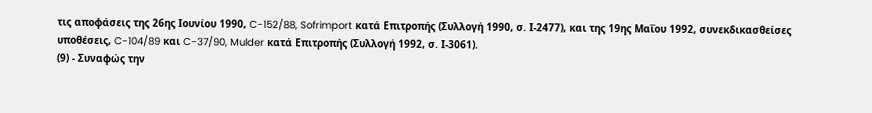τις αποφάσεις της 26ης Ιουνίου 1990, C-152/88, Sofrimport κατά Επιτροπής (Συλλογή 1990, σ. Ι-2477), και της 19ης Μαΐου 1992, συνεκδικασθείσες υποθέσεις, C-104/89 και C-37/90, Mulder κατά Επιτροπής (Συλλογή 1992, σ. Ι-3061).
(9) - Συναφώς την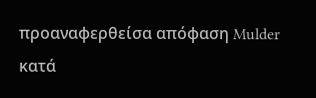προαναφερθείσα απόφαση Mulder κατά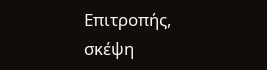Επιτροπής, σκέψη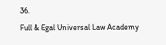36.
Full & Egal Universal Law Academy